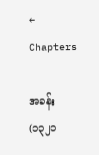← Chapters

အခန်း (၁၃၂၁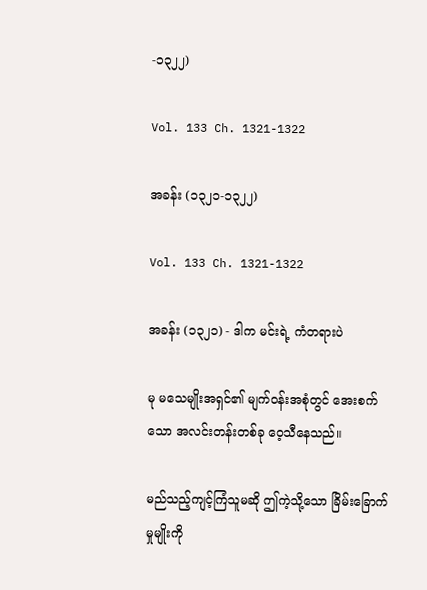-၁၃၂၂)

Vol. 133 Ch. 1321-1322

အခန်း (၁၃၂၁-၁၃၂၂)

Vol. 133 Ch. 1321-1322

အခန်း (၁၃၂၁) - ဒါက မင်းရဲ့ ကံတရားပဲ

မု မသေမျိုးအရှင်၏ မျက်ဝန်းအစုံတွင် အေးစက်သော အလင်းတန်းတစ်ခု ဝေ့သီနေသည်။

မည်သည့်ကျင့်ကြံသူမဆို ဤကဲ့သို့သော ခြိမ်းခြောက်မှုမျိုးကို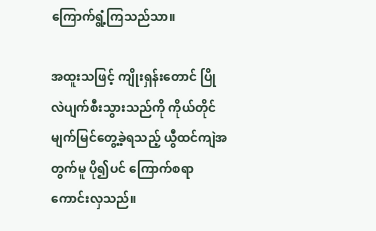ကြောက်ရွံ့ကြသည်သာ။

အထူးသဖြင့် ကျိုးရှန်းတောင် ပြိုလဲပျက်စီးသွားသည်ကို ကိုယ်တိုင်မျက်မြင်တွေ့ခဲ့ရသည့် ယွီထင်ကျဲအတွက်မူ ပို၍ပင် ကြောက်စရာကောင်းလှသည်။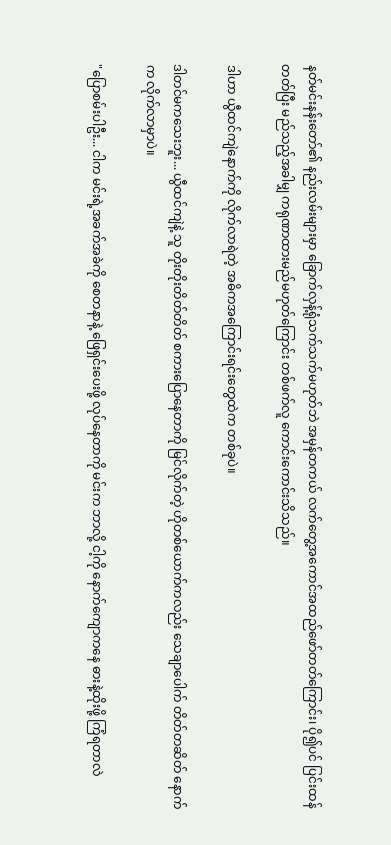နတ်မင်းနန်းတော်၏ နည်းလမ်းများမှာ ခြောက်လှန့်ရုံသက်သက်မဟုတ်ဘဲ အမှန်တကယ် လက်တွေ့အကောင်အထည်ဖော်တတ်ကြောင်း၊ ပို၍ပင် ပြင်းထန်တတ်ပြီး မည်သည့်အခါမျှ ကရုဏာထားမည်မဟုတ်ကြောင်း တစ်ဖက်လူ ကောင်းကောင်းသိသည်။

ဒါဟာ ယွီထင်ကျဲနောက်ကို လိုက်လာရဲတဲ့ အဓိကအကြောင်းရင်းတွေထဲက တစ်ခုပဲ။

ဒါတင်မကသေးဘူး... ယွီထင်ကျဲနဲ့ သူ တိုးတိုးတိတ်တိတ် စကားပြောနေတာကို မြင်လိုက်တဲ့ ဟိုတစ်ယောက်ကလည်း သေချာပေါက် တိတ်တဆိတ် နောက်က လိုက်လာမှာပဲ။

"ပြောစမ်းပါဦး... ငါက မင်းရဲ့အခက်အခဲကို စေတနာနဲ့ ဖြေရှင်းပေးဖို့ လုပ်နေတာကို မင်းက ဘာလို့ ငါ့ကို နောက်ကျောကနေ ဓားနဲ့ထိုးဖို့ ကြံရတာလဲ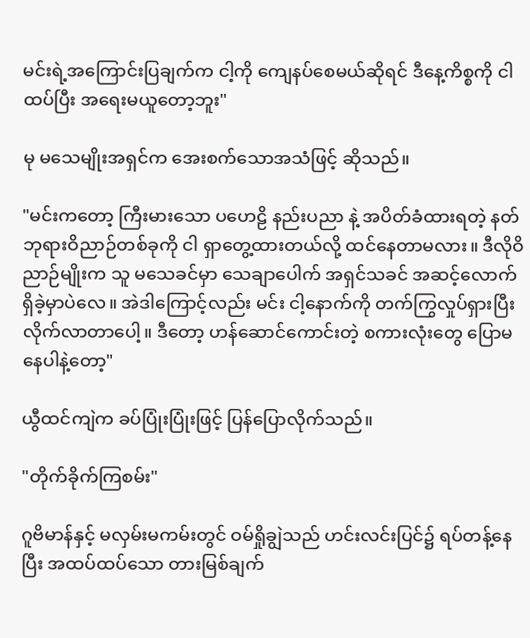မင်းရဲ့အကြောင်းပြချက်က ငါ့ကို ကျေနပ်စေမယ်ဆိုရင် ဒီနေ့ကိစ္စကို ငါ ထပ်ပြီး အရေးမယူတော့ဘူး"

မု မသေမျိုးအရှင်က အေးစက်သောအသံဖြင့် ဆိုသည်။

"မင်းကတော့ ကြီးမားသော ပဟေဠိ နည်းပညာ နဲ့ အပိတ်ခံထားရတဲ့ နတ်ဘုရားဝိညာဉ်တစ်ခုကို ငါ ရှာတွေ့ထားတယ်လို့ ထင်နေတာမလား။ ဒီလိုဝိညာဉ်မျိုးက သူ မသေခင်မှာ သေချာပေါက် အရှင်သခင် အဆင့်လောက် ရှိခဲ့မှာပဲလေ။ အဲဒါကြောင့်လည်း မင်း ငါ့နောက်ကို တက်ကြွလှုပ်ရှားပြီး လိုက်လာတာပေါ့။ ဒီတော့ ဟန်ဆောင်ကောင်းတဲ့ စကားလုံးတွေ ပြောမနေပါနဲ့တော့"

ယွီထင်ကျဲက ခပ်ပြုံးပြုံးဖြင့် ပြန်ပြောလိုက်သည်။

"တိုက်ခိုက်ကြစမ်း"

ဂူဗိမာန်နှင့် မလှမ်းမကမ်းတွင် ဝမ်ရှိုချွဲသည် ဟင်းလင်းပြင်၌ ရပ်တန့်နေပြီး အထပ်ထပ်သော တားမြစ်ချက်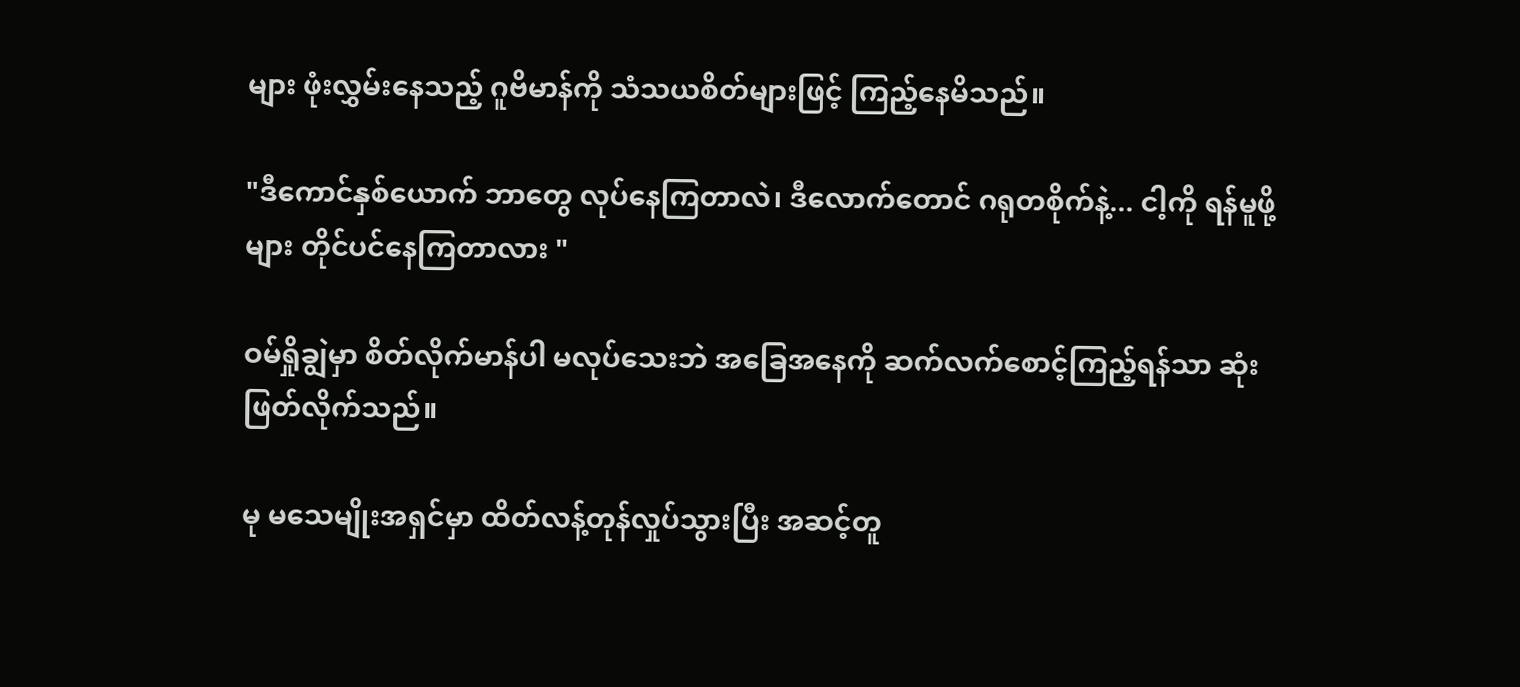များ ဖုံးလွှမ်းနေသည့် ဂူဗိမာန်ကို သံသယစိတ်များဖြင့် ကြည့်နေမိသည်။

"ဒီကောင်နှစ်ယောက် ဘာတွေ လုပ်နေကြတာလဲ၊ ဒီလောက်တောင် ဂရုတစိုက်နဲ့... ငါ့ကို ရန်မူဖို့များ တိုင်ပင်နေကြတာလား "

ဝမ်ရှိုချွဲမှာ စိတ်လိုက်မာန်ပါ မလုပ်သေးဘဲ အခြေအနေကို ဆက်လက်စောင့်ကြည့်ရန်သာ ဆုံးဖြတ်လိုက်သည်။

မု မသေမျိုးအရှင်မှာ ထိတ်လန့်တုန်လှုပ်သွားပြီး အဆင့်တူ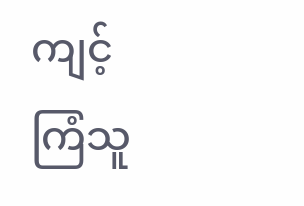ကျင့်ကြံသူ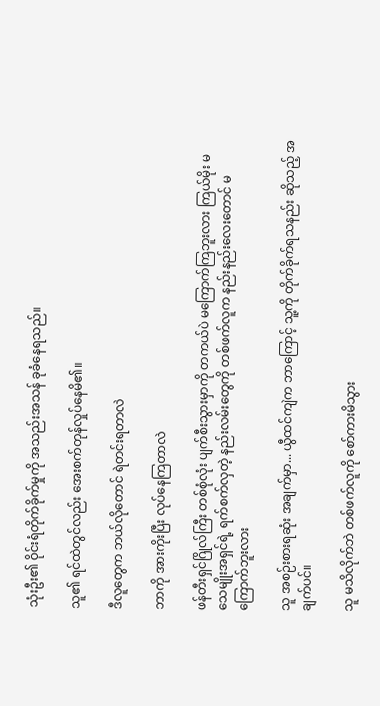သုံးဦး၏ ဝိုင်းရံတိုက်ခိုက်မှုကို အသည်းအသန် ခုခံနေရသည်။

သူ၏ ရင်ထဲတွင်လည်း အေးစက်တုန်လှုပ်နေမိ၏။

ဒီလူတွေက ဘယ်လိုတောင် ရဲတင်းရတာလဲ

ဘာကို အားကိုးပြီး လုပ်နေကြတာလဲ

ဖန်တီးရှင်ဂြိုလ်ကြီး တစ်စုံလုံး ပျက်စီးသွားမှာကို တကယ်ပဲ မကြောက်ကြဘူးလား ကြယ်မိုး မသေမျိုးအရှင်ရဲ့ ရက်စက်လှတဲ့ နည်းလမ်းတွေကို တစ်ဖက်လူက နည်းနည်းလေးတောင် မကြောက်ဘူးလား

သူ အစဉ်းစားရဆုံး အချက်မှာ... ယွီထင်ကျဲက ဘာကြောင့် သူ့ကို တိုက်ခိုက်ရသနည်း ဆိုသည့် အချက်ပင်။

သူ မသိလိုက်ဘဲ တစ်ဖက်လူကို စော်ကားမိသွား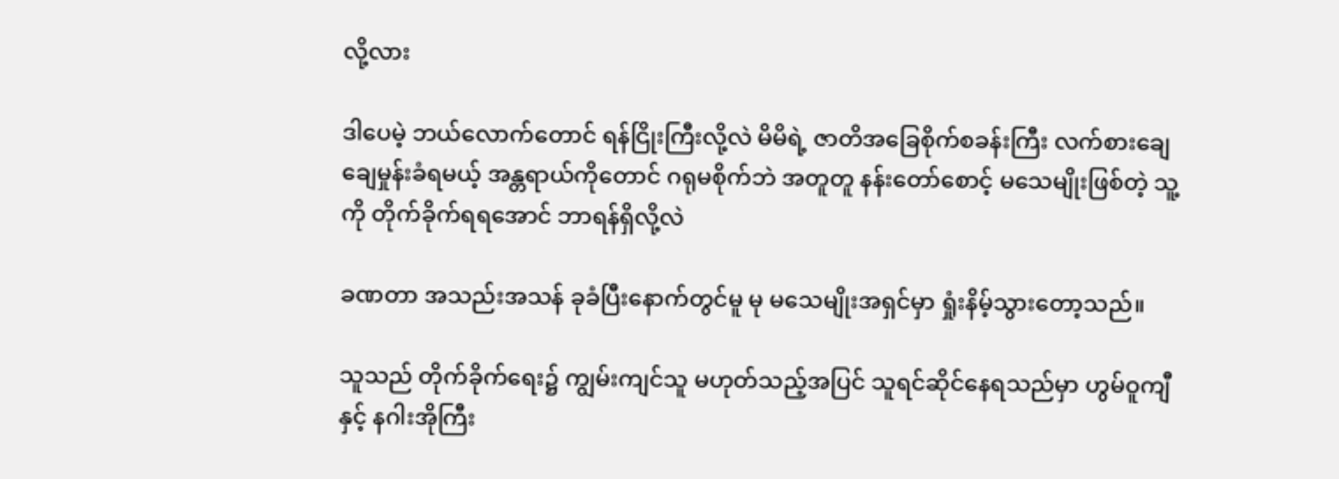လို့လား

ဒါပေမဲ့ ဘယ်လောက်တောင် ရန်ငြိုးကြီးလို့လဲ မိမိရဲ့ ဇာတိအခြေစိုက်စခန်းကြီး လက်စားချေ ချေမှုန်းခံရမယ့် အန္တရာယ်ကိုတောင် ဂရုမစိုက်ဘဲ အတူတူ နန်းတော်စောင့် မသေမျိုးဖြစ်တဲ့ သူ့ကို တိုက်ခိုက်ရရအောင် ဘာရန်ရှိလို့လဲ

ခဏတာ အသည်းအသန် ခုခံပြီးနောက်တွင်မူ မု မသေမျိုးအရှင်မှာ ရှုံးနိမ့်သွားတော့သည်။

သူသည် တိုက်ခိုက်ရေး၌ ကျွမ်းကျင်သူ မဟုတ်သည့်အပြင် သူရင်ဆိုင်နေရသည်မှာ ဟွမ်ဝူကျီနှင့် နဂါးအိုကြီး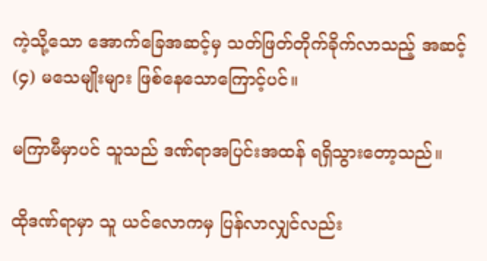ကဲ့သို့သော အောက်ခြေအဆင့်မှ သတ်ဖြတ်တိုက်ခိုက်လာသည့် အဆင့် (၄) မသေမျိုးများ ဖြစ်နေသောကြောင့်ပင်။

မကြာမီမှာပင် သူသည် ဒဏ်ရာအပြင်းအထန် ရရှိသွားတော့သည်။

ထိုဒဏ်ရာမှာ သူ ယင်လောကမှ ပြန်လာလျှင်လည်း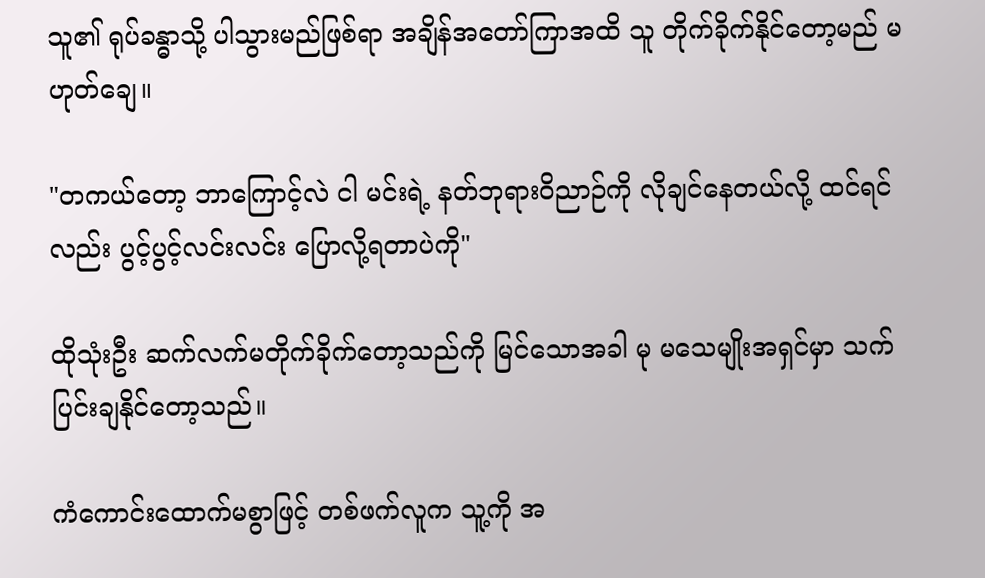သူ၏ ရုပ်ခန္ဓာသို့ ပါသွားမည်ဖြစ်ရာ အချိန်အတော်ကြာအထိ သူ တိုက်ခိုက်နိုင်တော့မည် မဟုတ်ချေ။

"တကယ်တော့ ဘာကြောင့်လဲ ငါ မင်းရဲ့ နတ်ဘုရားဝိညာဉ်ကို လိုချင်နေတယ်လို့ ထင်ရင်လည်း ပွင့်ပွင့်လင်းလင်း ပြောလို့ရတာပဲကို"

ထိုသုံးဦး ဆက်လက်မတိုက်ခိုက်တော့သည်ကို မြင်သောအခါ မု မသေမျိုးအရှင်မှာ သက်ပြင်းချနိုင်တော့သည်။

ကံကောင်းထောက်မစွာဖြင့် တစ်ဖက်လူက သူ့ကို အ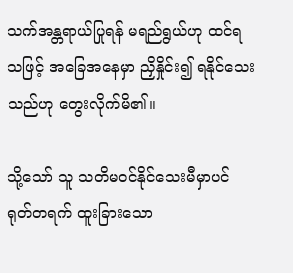သက်အန္တရာယ်ပြုရန် မရည်ရွယ်ဟု ထင်ရသဖြင့် အခြေအနေမှာ ညှိနှိုင်း၍ ရနိုင်သေးသည်ဟု တွေးလိုက်မိ၏။

သို့သော် သူ သတိမဝင်နိုင်သေးမီမှာပင် ရုတ်တရက် ထူးခြားသော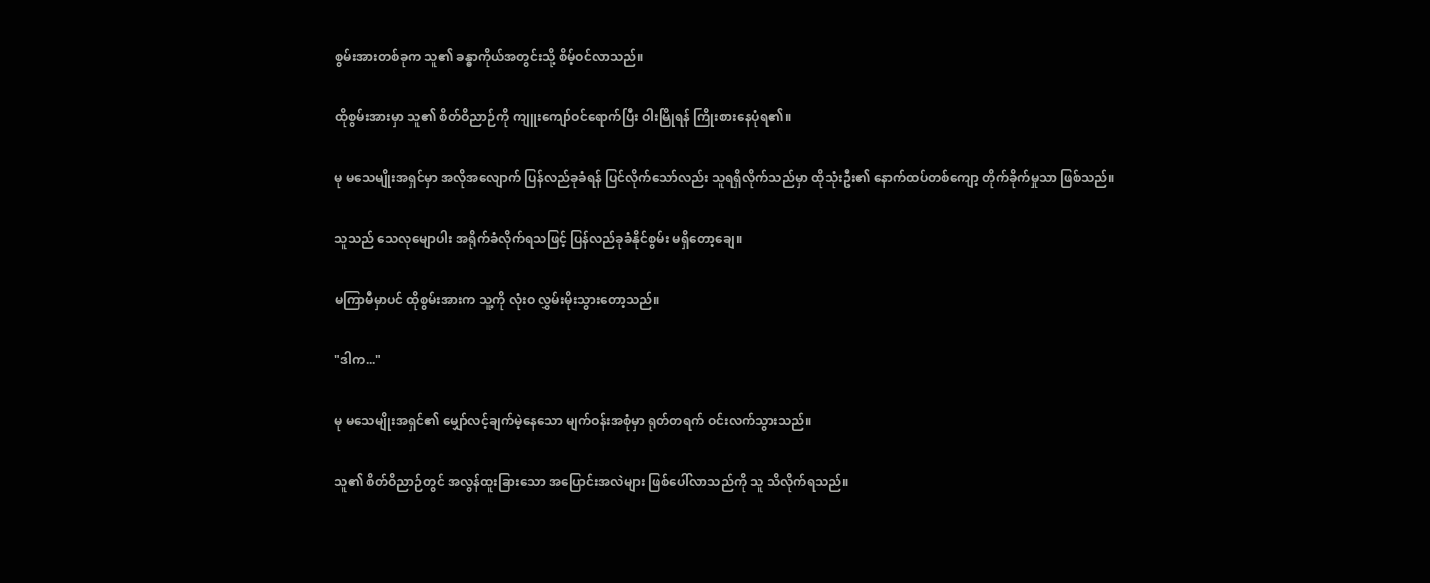စွမ်းအားတစ်ခုက သူ၏ ခန္ဓာကိုယ်အတွင်းသို့ စိမ့်ဝင်လာသည်။

ထိုစွမ်းအားမှာ သူ၏ စိတ်ဝိညာဉ်ကို ကျူးကျော်ဝင်ရောက်ပြီး ဝါးမြိုရန် ကြိုးစားနေပုံရ၏။

မု မသေမျိုးအရှင်မှာ အလိုအလျောက် ပြန်လည်ခုခံရန် ပြင်လိုက်သော်လည်း သူရရှိလိုက်သည်မှာ ထိုသုံးဦး၏ နောက်ထပ်တစ်ကျော့ တိုက်ခိုက်မှုသာ ဖြစ်သည်။

သူသည် သေလုမျောပါး အရိုက်ခံလိုက်ရသဖြင့် ပြန်လည်ခုခံနိုင်စွမ်း မရှိတော့ချေ။

မကြာမီမှာပင် ထိုစွမ်းအားက သူ့ကို လုံးဝ လွှမ်းမိုးသွားတော့သည်။

"ဒါက..."

မု မသေမျိုးအရှင်၏ မျှော်လင့်ချက်မဲ့နေသော မျက်ဝန်းအစုံမှာ ရုတ်တရက် ဝင်းလက်သွားသည်။

သူ၏ စိတ်ဝိညာဉ်တွင် အလွန်ထူးခြားသော အပြောင်းအလဲများ ဖြစ်ပေါ်လာသည်ကို သူ သိလိုက်ရသည်။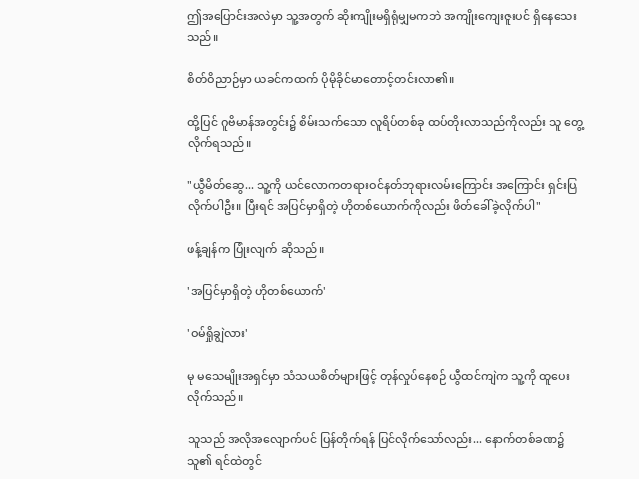ဤအပြောင်းအလဲမှာ သူ့အတွက် ဆိုးကျိုးမရှိရုံမျှမကဘဲ အကျိုးကျေးဇူးပင် ရှိနေသေးသည်။

စိတ်ဝိညာဉ်မှာ ယခင်ကထက် ပိုမိုခိုင်မာတောင့်တင်းလာ၏။

ထို့ပြင် ဂူဗိမာန်အတွင်း၌ စိမ်းသက်သော လူရိပ်တစ်ခု ထပ်တိုးလာသည်ကိုလည်း သူ တွေ့လိုက်ရသည်။

"ယွီမိတ်ဆွေ... သူ့ကို ယင်လောကတရားဝင်နတ်ဘုရားလမ်းကြောင်း အကြောင်း ရှင်းပြလိုက်ပါဦး။ ပြီးရင် အပြင်မှာရှိတဲ့ ဟိုတစ်ယောက်ကိုလည်း ဖိတ်ခေါ်ခဲ့လိုက်ပါ"

ဖန့်ချန်က ပြုံးလျက် ဆိုသည်။

'အပြင်မှာရှိတဲ့ ဟိုတစ်ယောက်'

'ဝမ်ရှိုချွဲလား'

မု မသေမျိုးအရှင်မှာ သံသယစိတ်များဖြင့် တုန်လှုပ်နေစဉ် ယွီထင်ကျဲက သူ့ကို ထူပေးလိုက်သည်။

သူသည် အလိုအလျောက်ပင် ပြန်တိုက်ရန် ပြင်လိုက်သော်လည်း... နောက်တစ်ခဏ၌ သူ၏ ရင်ထဲတွင်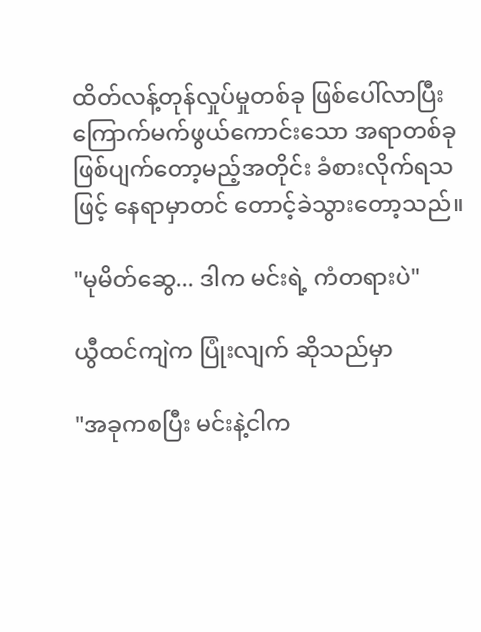ထိတ်လန့်တုန်လှုပ်မှုတစ်ခု ဖြစ်ပေါ်လာပြီး ကြောက်မက်ဖွယ်ကောင်းသော အရာတစ်ခု ဖြစ်ပျက်တော့မည့်အတိုင်း ခံစားလိုက်ရသဖြင့် နေရာမှာတင် တောင့်ခဲသွားတော့သည်။

"မုမိတ်ဆွေ... ဒါက မင်းရဲ့ ကံတရားပဲ"

ယွီထင်ကျဲက ပြုံးလျက် ဆိုသည်မှာ

"အခုကစပြီး မင်းနဲ့ငါက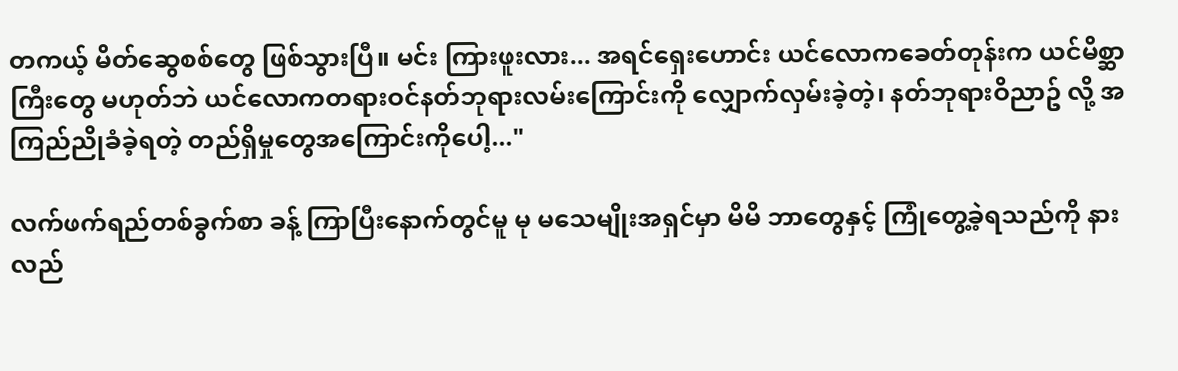တကယ့် မိတ်ဆွေစစ်တွေ ဖြစ်သွားပြီ။ မင်း ကြားဖူးလား... အရင်ရှေးဟောင်း ယင်လောကခေတ်တုန်းက ယင်မိစ္ဆာကြီးတွေ မဟုတ်ဘဲ ယင်လောကတရားဝင်နတ်ဘုရားလမ်းကြောင်းကို လျှောက်လှမ်းခဲ့တဲ့၊ နတ်ဘုရားဝိညာဥ် လို့ အကြည်ညိုခံခဲ့ရတဲ့ တည်ရှိမှုတွေအကြောင်းကိုပေါ့..."

လက်ဖက်ရည်တစ်ခွက်စာ ခန့် ကြာပြီးနောက်တွင်မူ မု မသေမျိုးအရှင်မှာ မိမိ ဘာတွေနှင့် ကြုံတွေ့ခဲ့ရသည်ကို နားလည်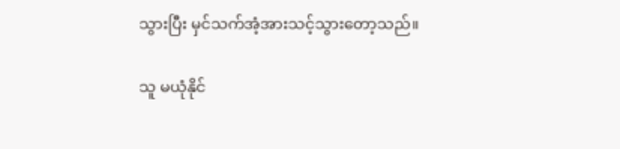သွားပြီး မှင်သက်အံ့အားသင့်သွားတော့သည်။

သူ မယုံနိုင်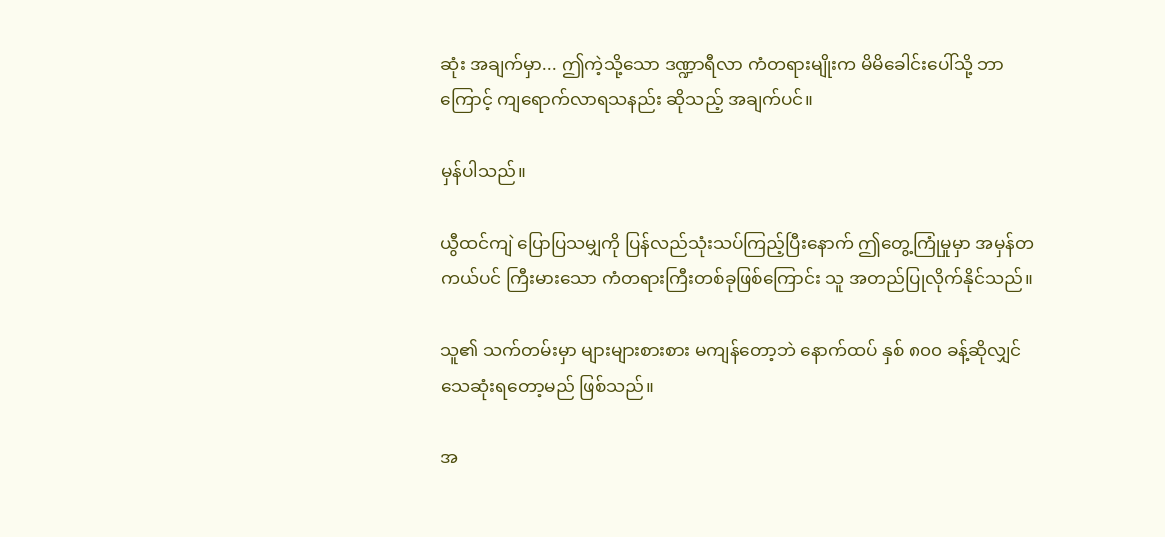ဆုံး အချက်မှာ... ဤကဲ့သို့သော ဒဏ္ဍာရီလာ ကံတရားမျိုးက မိမိခေါင်းပေါ်သို့ ဘာကြောင့် ကျရောက်လာရသနည်း ဆိုသည့် အချက်ပင်။

မှန်ပါသည်။

ယွီထင်ကျဲ ပြောပြသမျှကို ပြန်လည်သုံးသပ်ကြည့်ပြီးနောက် ဤတွေ့ကြုံမှုမှာ အမှန်တကယ်ပင် ကြီးမားသော ကံတရားကြီးတစ်ခုဖြစ်ကြောင်း သူ အတည်ပြုလိုက်နိုင်သည်။

သူ၏ သက်တမ်းမှာ များများစားစား မကျန်တော့ဘဲ နောက်ထပ် နှစ် ၈၀၀ ခန့်ဆိုလျှင် သေဆုံးရတော့မည် ဖြစ်သည်။

အ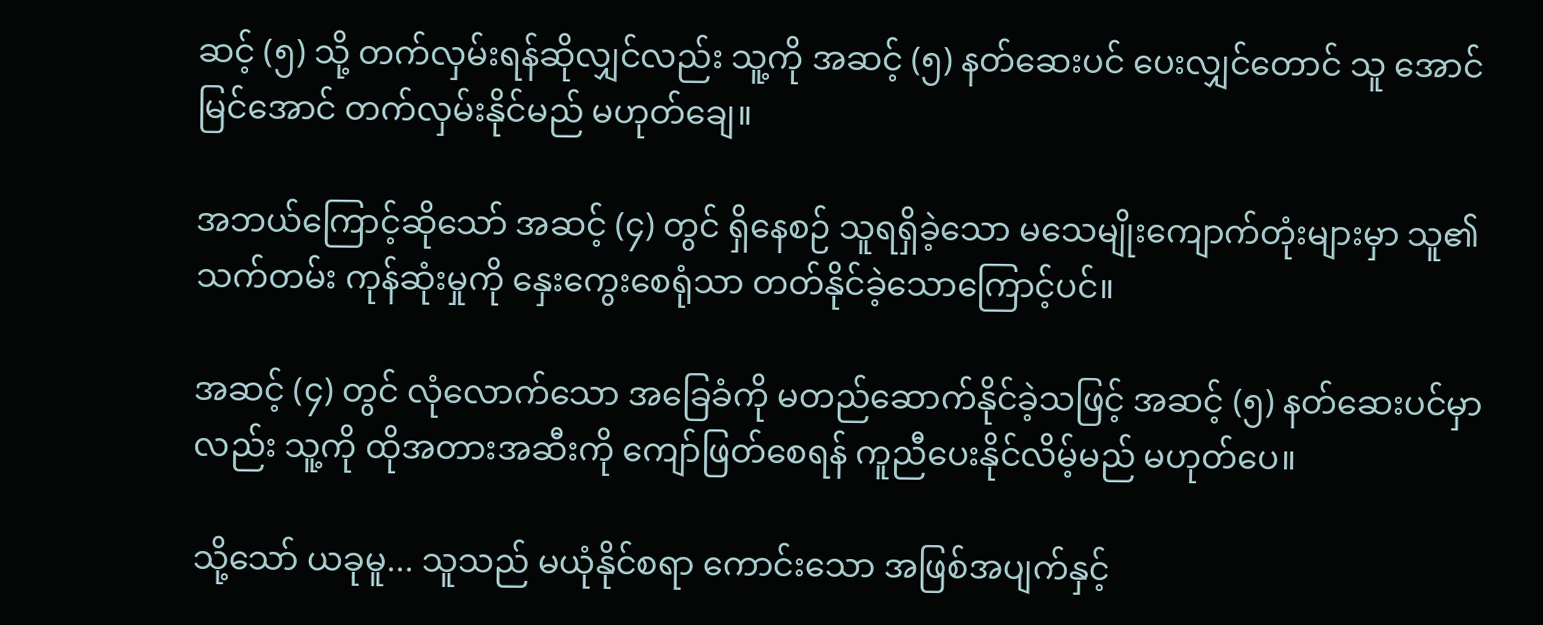ဆင့် (၅) သို့ တက်လှမ်းရန်ဆိုလျှင်လည်း သူ့ကို အဆင့် (၅) နတ်ဆေးပင် ပေးလျှင်တောင် သူ အောင်မြင်အောင် တက်လှမ်းနိုင်မည် မဟုတ်ချေ။

အဘယ်ကြောင့်ဆိုသော် အဆင့် (၄) တွင် ရှိနေစဉ် သူရရှိခဲ့သော မသေမျိုးကျောက်တုံးများမှာ သူ၏ သက်တမ်း ကုန်ဆုံးမှုကို နှေးကွေးစေရုံသာ တတ်နိုင်ခဲ့သောကြောင့်ပင်။

အဆင့် (၄) တွင် လုံလောက်သော အခြေခံကို မတည်ဆောက်နိုင်ခဲ့သဖြင့် အဆင့် (၅) နတ်ဆေးပင်မှာလည်း သူ့ကို ထိုအတားအဆီးကို ကျော်ဖြတ်စေရန် ကူညီပေးနိုင်လိမ့်မည် မဟုတ်ပေ။

သို့သော် ယခုမူ... သူသည် မယုံနိုင်စရာ ကောင်းသော အဖြစ်အပျက်နှင့်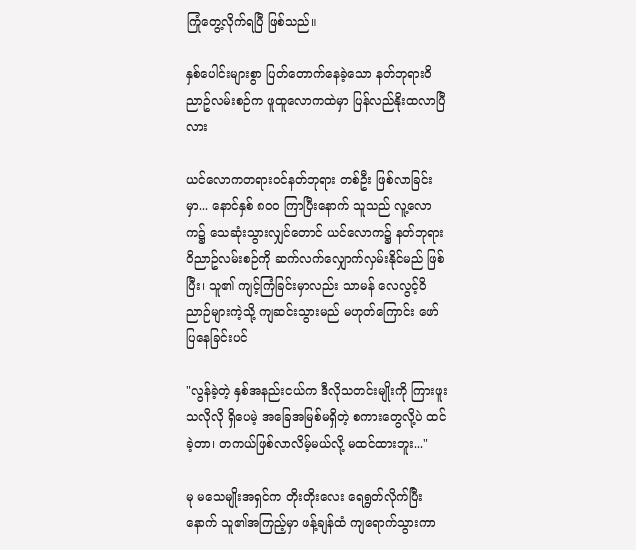ကြုံတွေ့လိုက်ရပြီ ဖြစ်သည်။

နှစ်ပေါင်းများစွာ ပြတ်တောက်နေခဲ့သော နတ်ဘုရားဝိညာဥ်လမ်းစဉ်က ဖူထူလောကထဲမှာ ပြန်လည်နိုးထလာပြီလား

ယင်လောကတရားဝင်နတ်ဘုရား တစ်ဦး ဖြစ်လာခြင်းမှာ... နောင်နှစ် ၈၀၀ ကြာပြီးနောက် သူသည် လူ့လောက၌ သေဆုံးသွားလျှင်တောင် ယင်လောက၌ နတ်ဘုရားဝိညာဥ်လမ်းစဉ်ကို ဆက်လက်လျှောက်လှမ်းနိုင်မည် ဖြစ်ပြီး၊ သူ၏ ကျင့်ကြံခြင်းမှာလည်း သာမန် လေလွင့်ဝိညာဉ်များကဲ့သို့ ကျဆင်းသွားမည် မဟုတ်ကြောင်း ဖော်ပြနေခြင်းပင်

"လွန်ခဲ့တဲ့ နှစ်အနည်းငယ်က ဒီလိုသတင်းမျိုးကို ကြားဖူးသလိုလို ရှိပေမဲ့ အခြေအမြစ်မရှိတဲ့ စကားတွေလို့ပဲ ထင်ခဲ့တာ၊ တကယ်ဖြစ်လာလိမ့်မယ်လို့ မထင်ထားဘူး..."

မု မသေမျိုးအရှင်က တိုးတိုးလေး ရေရွတ်လိုက်ပြီးနောက် သူ၏အကြည့်မှာ ဖန့်ချန်ထံ ကျရောက်သွားကာ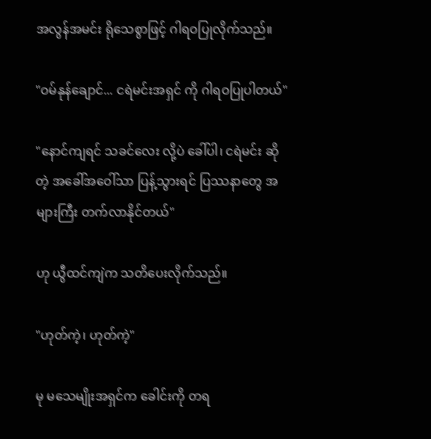အလွန်အမင်း ရိုသေစွာဖြင့် ဂါရဝပြုလိုက်သည်။

"ဝမ်နုန်ချောင်... ငရဲမင်းအရှင် ကို ဂါရဝပြုပါတယ်"

"နောင်ကျရင် သခင်လေး လို့ပဲ ခေါ်ပါ၊ ငရဲမင်း ဆိုတဲ့ အခေါ်အဝေါ်သာ ပြန့်သွားရင် ပြဿနာတွေ အများကြီး တက်လာနိုင်တယ်"

ဟု ယွီထင်ကျဲက သတိပေးလိုက်သည်။

"ဟုတ်ကဲ့၊ ဟုတ်ကဲ့"

မု မသေမျိုးအရှင်က ခေါင်းကို တရ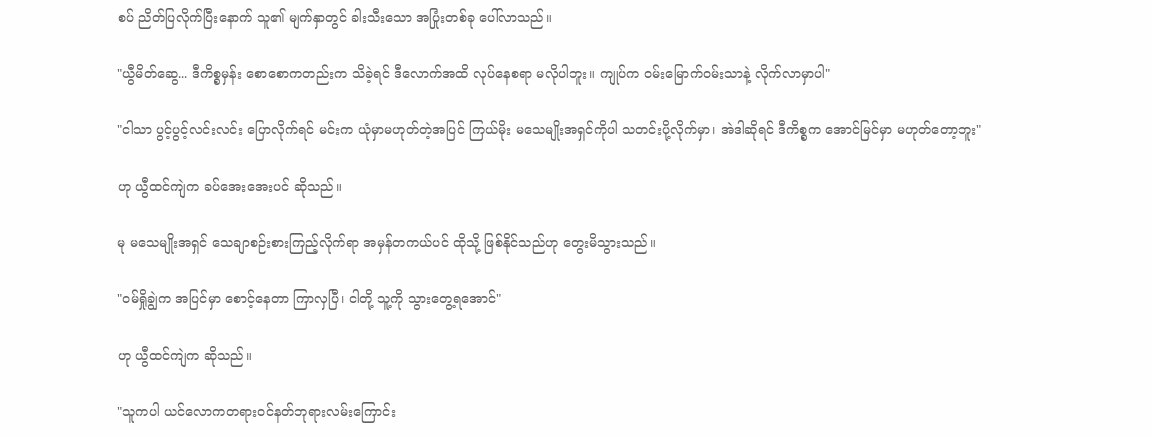စပ် ညိတ်ပြလိုက်ပြီးနောက် သူ၏ မျက်နှာတွင် ခါးသီးသော အပြုံးတစ်ခု ပေါ်လာသည်။

"ယွီမိတ်ဆွေ... ဒီကိစ္စမှန်း စောစောကတည်းက သိခဲ့ရင် ဒီလောက်အထိ လုပ်နေစရာ မလိုပါဘူး။ ကျုပ်က ဝမ်းမြောက်ဝမ်းသာနဲ့ လိုက်လာမှာပါ"

"ငါသာ ပွင့်ပွင့်လင်းလင်း ပြောလိုက်ရင် မင်းက ယုံမှာမဟုတ်တဲ့အပြင် ကြယ်မိုး မသေမျိုးအရှင်ကိုပါ သတင်းပို့လိုက်မှာ၊ အဲဒါဆိုရင် ဒီကိစ္စက အောင်မြင်မှာ မဟုတ်တော့ဘူး"

ဟု ယွီထင်ကျဲက ခပ်အေးအေးပင် ဆိုသည်။

မု မသေမျိုးအရှင် သေချာစဉ်းစားကြည့်လိုက်ရာ အမှန်တကယ်ပင် ထိုသို့ ဖြစ်နိုင်သည်ဟု တွေးမိသွားသည်။

"ဝမ်ရှိုချွဲက အပြင်မှာ စောင့်နေတာ ကြာလှပြီ၊ ငါတို့ သူ့ကို သွားတွေ့ရအောင်"

ဟု ယွီထင်ကျဲက ဆိုသည်။

"သူကပါ ယင်လောကတရားဝင်နတ်ဘုရားလမ်းကြောင်း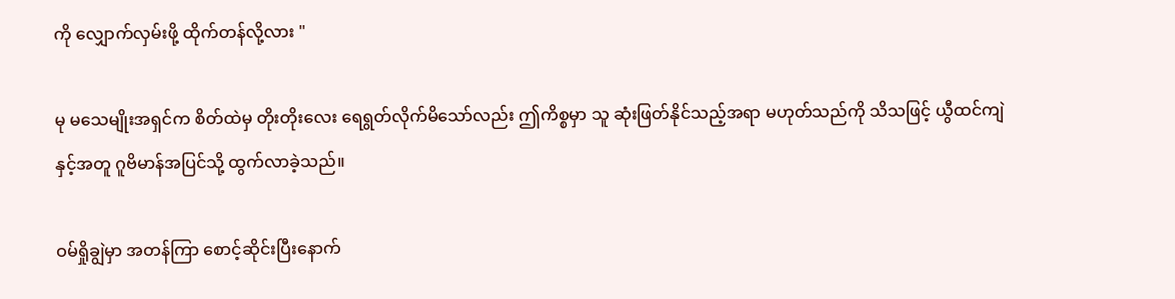ကို လျှောက်လှမ်းဖို့ ထိုက်တန်လို့လား "

မု မသေမျိုးအရှင်က စိတ်ထဲမှ တိုးတိုးလေး ရေရွတ်လိုက်မိသော်လည်း ဤကိစ္စမှာ သူ ဆုံးဖြတ်နိုင်သည့်အရာ မဟုတ်သည်ကို သိသဖြင့် ယွီထင်ကျဲနှင့်အတူ ဂူဗိမာန်အပြင်သို့ ထွက်လာခဲ့သည်။

ဝမ်ရှိုချွဲမှာ အတန်ကြာ စောင့်ဆိုင်းပြီးနောက်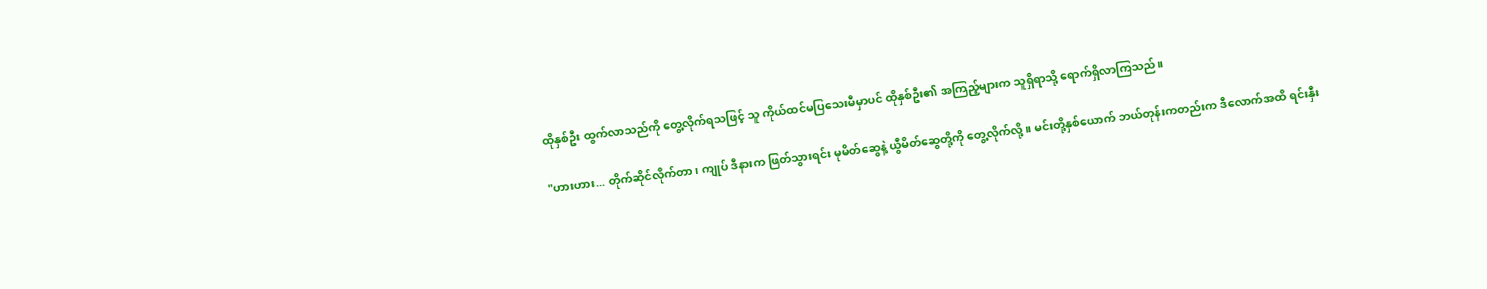ထိုနှစ်ဦး ထွက်လာသည်ကို တွေ့လိုက်ရသဖြင့် သူ ကိုယ်ထင်မပြသေးမီမှာပင် ထိုနှစ်ဦး၏ အကြည့်များက သူရှိရာသို့ ရောက်ရှိလာကြသည်။

"ဟားဟား... တိုက်ဆိုင်လိုက်တာ၊ ကျုပ် ဒီနားက ဖြတ်သွားရင်း မုမိတ်ဆွေနဲ့ ယွီမိတ်ဆွေတို့ကို တွေ့လိုက်လို့။ မင်းတို့နှစ်ယောက် ဘယ်တုန်းကတည်းက ဒီလောက်အထိ ရင်းနှီး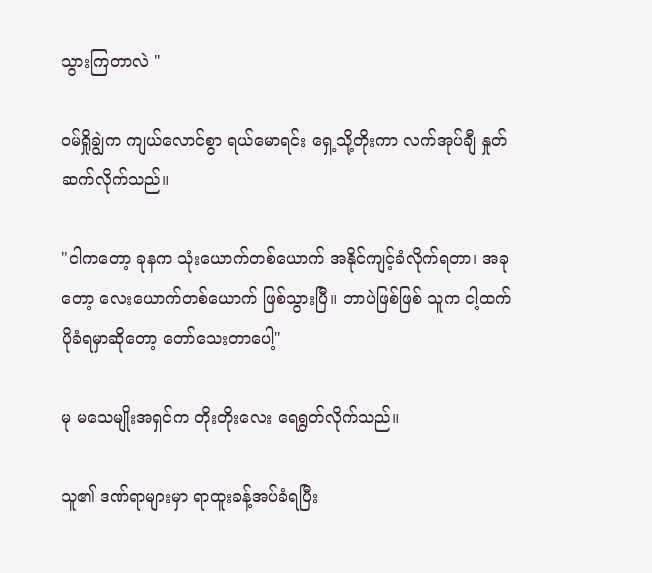သွားကြတာလဲ "

ဝမ်ရှိုချွဲက ကျယ်လောင်စွာ ရယ်မောရင်း ရှေ့သို့တိုးကာ လက်အုပ်ချီ နှုတ်ဆက်လိုက်သည်။

"ငါကတော့ ခုနက သုံးယောက်တစ်ယောက် အနိုင်ကျင့်ခံလိုက်ရတာ၊ အခုတော့ လေးယောက်တစ်ယောက် ဖြစ်သွားပြီ။ ဘာပဲဖြစ်ဖြစ် သူက ငါ့ထက် ပိုခံရမှာဆိုတော့ တော်သေးတာပေါ့"

မု မသေမျိုးအရှင်က တိုးတိုးလေး ရေရွတ်လိုက်သည်။

သူ၏ ဒဏ်ရာများမှာ ရာထူးခန့်အပ်ခံရပြီး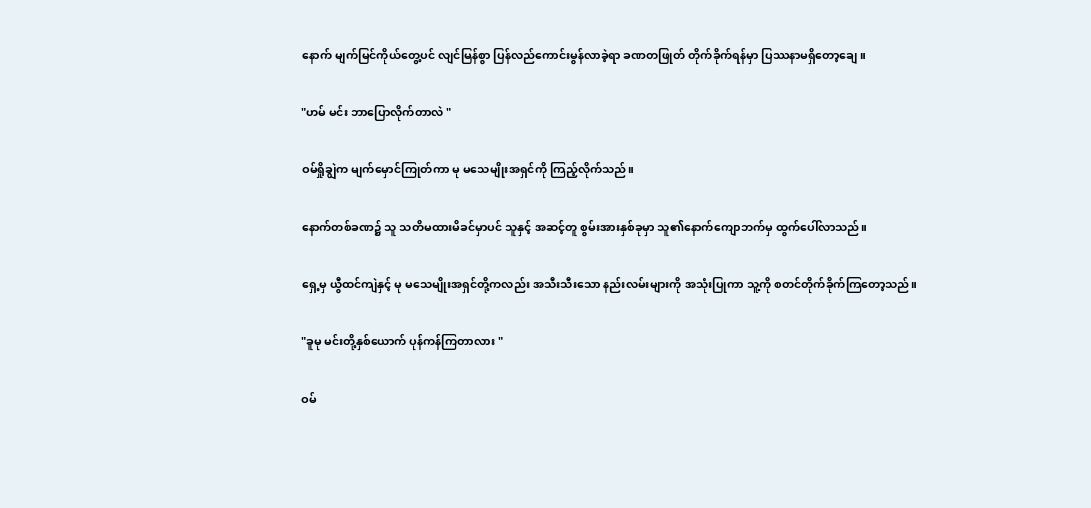နောက် မျက်မြင်ကိုယ်တွေ့ပင် လျင်မြန်စွာ ပြန်လည်ကောင်းမွန်လာခဲ့ရာ ခဏတဖြုတ် တိုက်ခိုက်ရန်မှာ ပြဿနာမရှိတော့ချေ။

"ဟမ် မင်း ဘာပြောလိုက်တာလဲ "

ဝမ်ရှိုချွဲက မျက်မှောင်ကြုတ်ကာ မု မသေမျိုးအရှင်ကို ကြည့်လိုက်သည်။

နောက်တစ်ခဏ၌ သူ သတိမထားမိခင်မှာပင် သူနှင့် အဆင့်တူ စွမ်းအားနှစ်ခုမှာ သူ၏နောက်ကျောဘက်မှ ထွက်ပေါ်လာသည်။

ရှေ့မှ ယွီထင်ကျဲနှင့် မု မသေမျိုးအရှင်တို့ကလည်း အသီးသီးသော နည်းလမ်းများကို အသုံးပြုကာ သူ့ကို စတင်တိုက်ခိုက်ကြတော့သည်။

"ခူမု မင်းတို့နှစ်ယောက် ပုန်ကန်ကြတာလား "

ဝမ်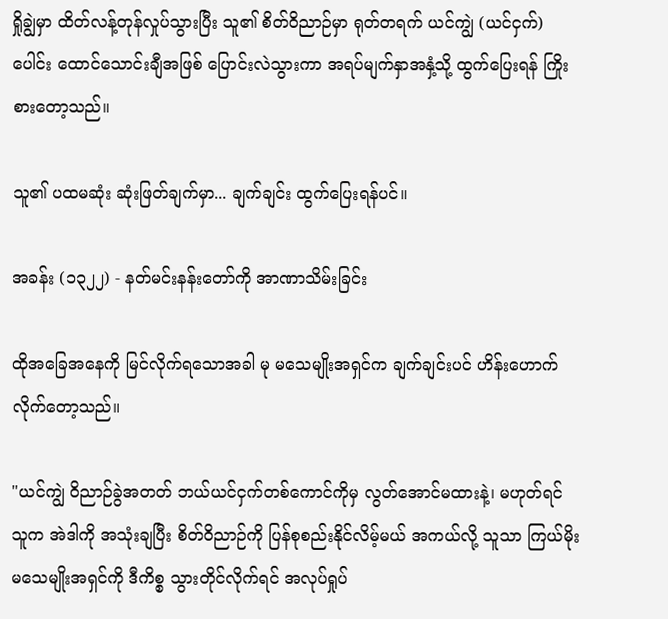ရှိုချွဲမှာ ထိတ်လန့်တုန်လှုပ်သွားပြီး သူ၏ စိတ်ဝိညာဉ်မှာ ရုတ်တရက် ယင်ကျွဲ (ယင်ငှက်) ပေါင်း ထောင်သောင်းချီအဖြစ် ပြောင်းလဲသွားကာ အရပ်မျက်နှာအနှံ့သို့ ထွက်ပြေးရန် ကြိုးစားတော့သည်။

သူ၏ ပထမဆုံး ဆုံးဖြတ်ချက်မှာ... ချက်ချင်း ထွက်ပြေးရန်ပင်။

အခန်း (၁၃၂၂) - နတ်မင်းနန်းတော်ကို အာဏာသိမ်းခြင်း

ထိုအခြေအနေကို မြင်လိုက်ရသောအခါ မု မသေမျိုးအရှင်က ချက်ချင်းပင် ဟိန်းဟောက်လိုက်တော့သည်။

"ယင်ကျွဲ ဝိညာဉ်ခွဲအတတ် ဘယ်ယင်ငှက်တစ်ကောင်ကိုမှ လွတ်အောင်မထားနဲ့၊ မဟုတ်ရင် သူက အဲဒါကို အသုံးချပြီး စိတ်ဝိညာဉ်ကို ပြန်စုစည်းနိုင်လိမ့်မယ် အကယ်လို့ သူသာ ကြယ်မိုး မသေမျိုးအရှင်ကို ဒီကိစ္စ သွားတိုင်လိုက်ရင် အလုပ်ရှုပ်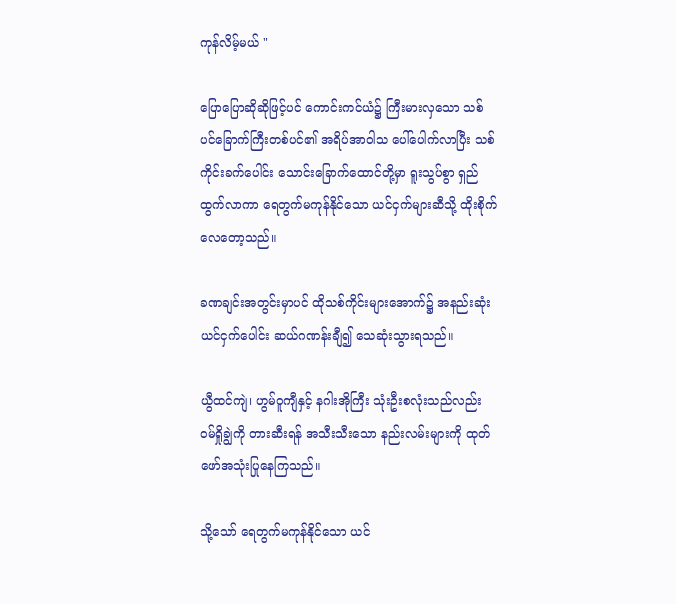ကုန်လိမ့်မယ် "

ပြောပြောဆိုဆိုဖြင့်ပင် ကောင်းကင်ယံ၌ ကြီးမားလှသော သစ်ပင်ခြောက်ကြီးတစ်ပင်၏ အရိပ်အာဝါသ ပေါ်ပေါက်လာပြီး သစ်ကိုင်းခက်ပေါင်း သောင်းခြောက်ထောင်တို့မှာ ရူးသွပ်စွာ ရှည်ထွက်လာကာ ရေတွက်မကုန်နိုင်သော ယင်ငှက်များဆီသို့ ထိုးစိုက်လေတော့သည်။

ခဏချင်းအတွင်းမှာပင် ထိုသစ်ကိုင်းများအောက်၌ အနည်းဆုံး ယင်ငှက်ပေါင်း ဆယ်ဂဏန်းချီ၍ သေဆုံးသွားရသည်။

ယွီထင်ကျဲ၊ ဟွမ်ဝူကျီနှင့် နဂါးအိုကြီး သုံးဦးစလုံးသည်လည်း ဝမ်ရှိုချွဲကို တားဆီးရန် အသီးသီးသော နည်းလမ်းများကို ထုတ်ဖော်အသုံးပြုနေကြသည်။

သို့သော် ရေတွက်မကုန်နိုင်သော ယင်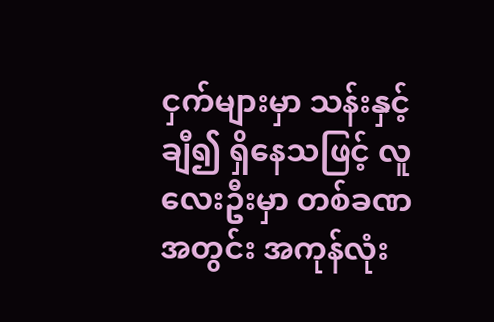ငှက်များမှာ သန်းနှင့်ချီ၍ ရှိနေသဖြင့် လူလေးဦးမှာ တစ်ခဏအတွင်း အကုန်လုံး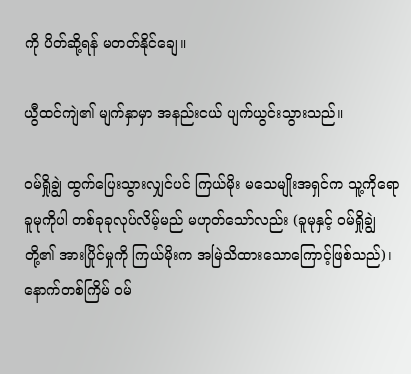ကို ပိတ်ဆို့ရန် မတတ်နိုင်ချေ။

ယွီထင်ကျဲ၏ မျက်နှာမှာ အနည်းငယ် ပျက်ယွင်းသွားသည်။

ဝမ်ရှိုချွဲ ထွက်ပြေးသွားလျှင်ပင် ကြယ်မိုး မသေမျိုးအရှင်က သူ့ကိုရော ခူမုကိုပါ တစ်ခုခုလုပ်လိမ့်မည် မဟုတ်သော်လည်း (ခူမုနှင့် ဝမ်ရှိုချွဲတို့၏ အားပြိုင်မှုကို ကြယ်မိုးက အမြဲသိထားသောကြောင့်ဖြစ်သည်)၊ နောက်တစ်ကြိမ် ဝမ်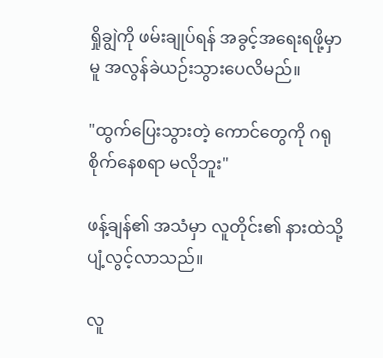ရှိုချွဲကို ဖမ်းချုပ်ရန် အခွင့်အရေးရဖို့မှာမူ အလွန်ခဲယဉ်းသွားပေလိမည်။

"ထွက်ပြေးသွားတဲ့ ကောင်တွေကို ဂရုစိုက်နေစရာ မလိုဘူး"

ဖန့်ချန်၏ အသံမှာ လူတိုင်း၏ နားထဲသို့ ပျံ့လွင့်လာသည်။

လူ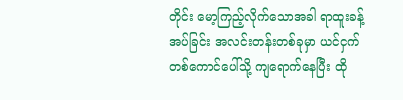တိုင်း မော့ကြည့်လိုက်သောအခါ ရာထူးခန့်အပ်ခြင်း အလင်းတန်းတစ်ခုမှာ ယင်ငှက်တစ်ကောင်ပေါ်သို့ ကျရောက်နေပြီး ထို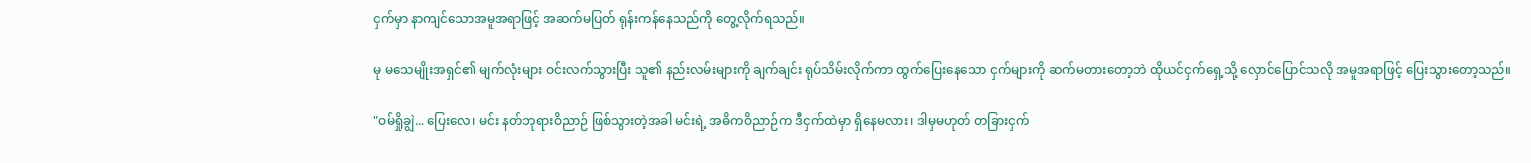ငှက်မှာ နာကျင်သောအမူအရာဖြင့် အဆက်မပြတ် ရုန်းကန်နေသည်ကို တွေ့လိုက်ရသည်။

မု မသေမျိုးအရှင်၏ မျက်လုံးများ ဝင်းလက်သွားပြီး သူ၏ နည်းလမ်းများကို ချက်ချင်း ရုပ်သိမ်းလိုက်ကာ ထွက်ပြေးနေသော ငှက်များကို ဆက်မတားတော့ဘဲ ထိုယင်ငှက်ရှေ့သို့ လှောင်ပြောင်သလို အမူအရာဖြင့် ပြေးသွားတော့သည်။

"ဝမ်ရှိုချွဲ... ပြေးလေ၊ မင်း နတ်ဘုရားဝိညာဉ် ဖြစ်သွားတဲ့အခါ မင်းရဲ့ အဓိကဝိညာဉ်က ဒီငှက်ထဲမှာ ရှိနေမလား၊ ဒါမှမဟုတ် တခြားငှက်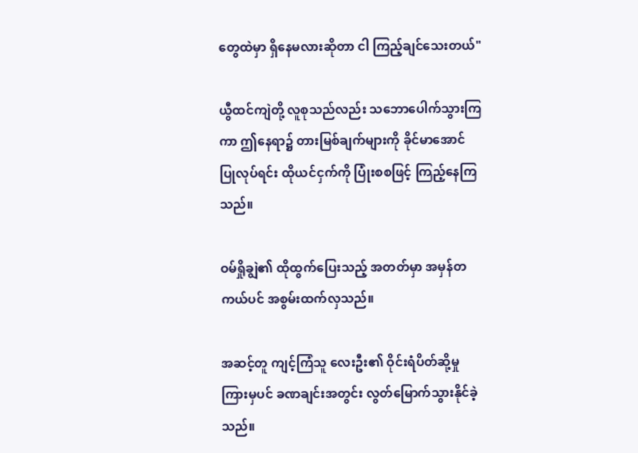တွေထဲမှာ ရှိနေမလားဆိုတာ ငါ ကြည့်ချင်သေးတယ်"

ယွီထင်ကျဲတို့ လူစုသည်လည်း သဘောပေါက်သွားကြကာ ဤနေရာ၌ တားမြစ်ချက်များကို ခိုင်မာအောင် ပြုလုပ်ရင်း ထိုယင်ငှက်ကို ပြုံးစစဖြင့် ကြည့်နေကြသည်။

ဝမ်ရှိုချွဲ၏ ထိုထွက်ပြေးသည့် အတတ်မှာ အမှန်တကယ်ပင် အစွမ်းထက်လှသည်။

အဆင့်တူ ကျင့်ကြံသူ လေးဦး၏ ဝိုင်းရံပိတ်ဆို့မှုကြားမှပင် ခဏချင်းအတွင်း လွတ်မြောက်သွားနိုင်ခဲ့သည်။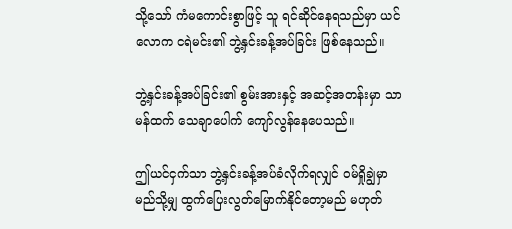သို့သော် ကံမကောင်းစွာဖြင့် သူ ရင်ဆိုင်နေရသည်မှာ ယင်လောက ငရဲမင်း၏ ဘွဲ့နှင်းခန့်အပ်ခြင်း ဖြစ်နေသည်။

ဘွဲ့နှင်းခန့်အပ်ခြင်း၏ စွမ်းအားနှင့် အဆင့်အတန်းမှာ သာမန်ထက် သေချာပေါက် ကျော်လွန်နေပေသည်။

ဤယင်ငှက်သာ ဘွဲ့နှင်းခန့်အပ်ခံလိုက်ရလျှင် ဝမ်ရှိုချွဲမှာ မည်သို့မျှ ထွက်ပြေးလွတ်မြောက်နိုင်တော့မည် မဟုတ်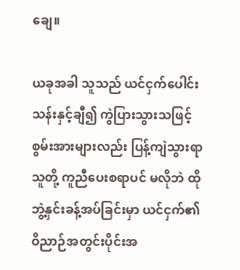ချေ။

ယခုအခါ သူသည် ယင်ငှက်ပေါင်း သန်းနှင့်ချီ၍ ကွဲပြားသွားသဖြင့် စွမ်းအားများလည်း ပြန့်ကျဲသွားရာ သူတို့ ကူညီပေးစရာပင် မလိုဘဲ ထို ဘွဲ့နှင်းခန့်အပ်ခြင်းမှာ ယင်ငှက်၏ ဝိညာဉ်အတွင်းပိုင်းအ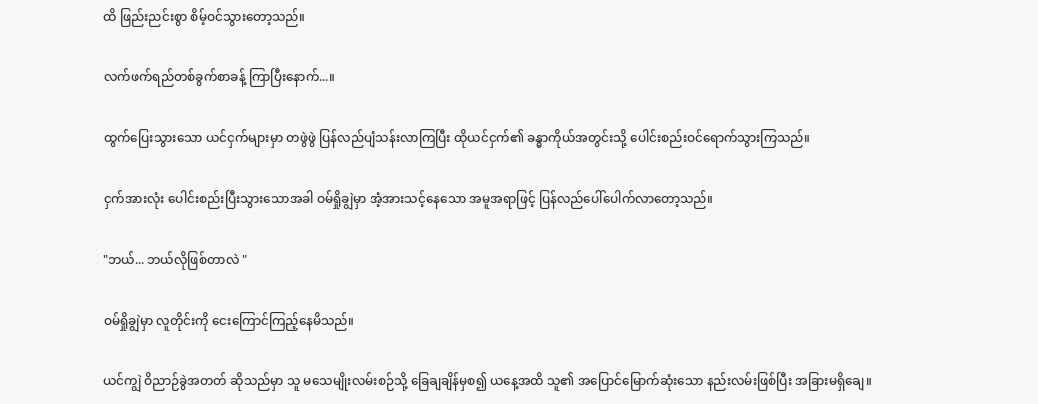ထိ ဖြည်းညင်းစွာ စိမ့်ဝင်သွားတော့သည်။

လက်ဖက်ရည်တစ်ခွက်စာခန့် ကြာပြီးနောက်...။

ထွက်ပြေးသွားသော ယင်ငှက်များမှာ တဖွဲဖွဲ ပြန်လည်ပျံသန်းလာကြပြီး ထိုယင်ငှက်၏ ခန္ဓာကိုယ်အတွင်းသို့ ပေါင်းစည်းဝင်ရောက်သွားကြသည်။

ငှက်အားလုံး ပေါင်းစည်းပြီးသွားသောအခါ ဝမ်ရှိုချွဲမှာ အံ့အားသင့်နေသော အမူအရာဖြင့် ပြန်လည်ပေါ်ပေါက်လာတော့သည်။

"ဘယ်... ဘယ်လိုဖြစ်တာလဲ "

ဝမ်ရှိုချွဲမှာ လူတိုင်းကို ငေးကြောင်ကြည့်နေမိသည်။

ယင်ကျွဲ ဝိညာဉ်ခွဲအတတ် ဆိုသည်မှာ သူ မသေမျိုးလမ်းစဉ်သို့ ခြေချချိန်မှစ၍ ယနေ့အထိ သူ၏ အပြောင်မြောက်ဆုံးသော နည်းလမ်းဖြစ်ပြီး အခြားမရှိချေ။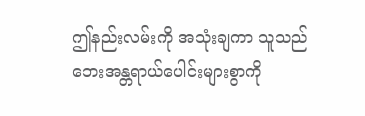ဤနည်းလမ်းကို အသုံးချကာ သူသည် ဘေးအန္တရာယ်ပေါင်းများစွာကို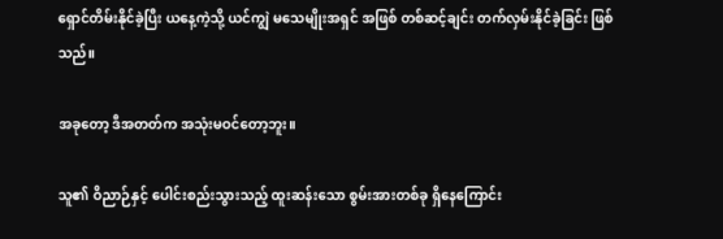ရှောင်တိမ်းနိုင်ခဲ့ပြီး ယနေ့ကဲ့သို့ ယင်ကျွဲ မသေမျိုးအရှင် အဖြစ် တစ်ဆင့်ချင်း တက်လှမ်းနိုင်ခဲ့ခြင်း ဖြစ်သည်။

အခုတော့ ဒီအတတ်က အသုံးမဝင်တော့ဘူး။

သူ၏ ဝိညာဉ်နှင့် ပေါင်းစည်းသွားသည့် ထူးဆန်းသော စွမ်းအားတစ်ခု ရှိနေကြောင်း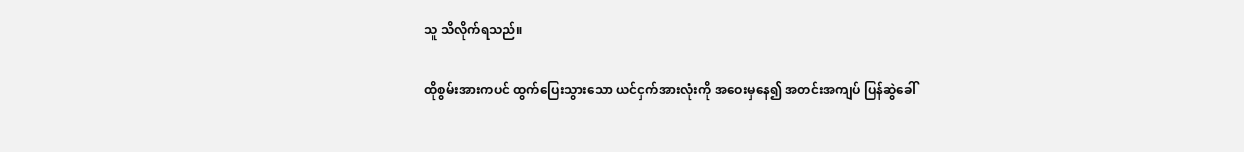သူ သိလိုက်ရသည်။

ထိုစွမ်းအားကပင် ထွက်ပြေးသွားသော ယင်ငှက်အားလုံးကို အဝေးမှနေ၍ အတင်းအကျပ် ပြန်ဆွဲခေါ်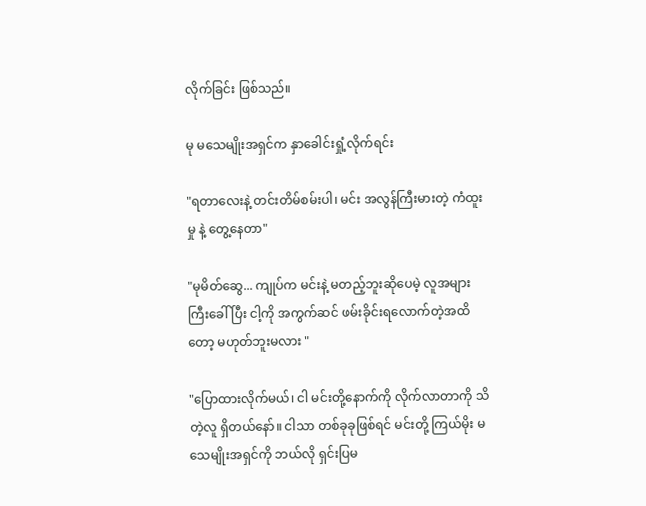လိုက်ခြင်း ဖြစ်သည်။

မု မသေမျိုးအရှင်က နှာခေါင်းရှုံ့လိုက်ရင်း

"ရတာလေးနဲ့ တင်းတိမ်စမ်းပါ၊ မင်း အလွန်ကြီးမားတဲ့ ကံထူးမှု နဲ့ တွေ့နေတာ"

"မုမိတ်ဆွေ... ကျုပ်က မင်းနဲ့ မတည့်ဘူးဆိုပေမဲ့ လူအများကြီးခေါ်ပြီး ငါ့ကို အကွက်ဆင် ဖမ်းခိုင်းရလောက်တဲ့အထိတော့ မဟုတ်ဘူးမလား "

"ပြောထားလိုက်မယ်၊ ငါ မင်းတို့နောက်ကို လိုက်လာတာကို သိတဲ့လူ ရှိတယ်နော်။ ငါသာ တစ်ခုခုဖြစ်ရင် မင်းတို့ ကြယ်မိုး မသေမျိုးအရှင်ကို ဘယ်လို ရှင်းပြမ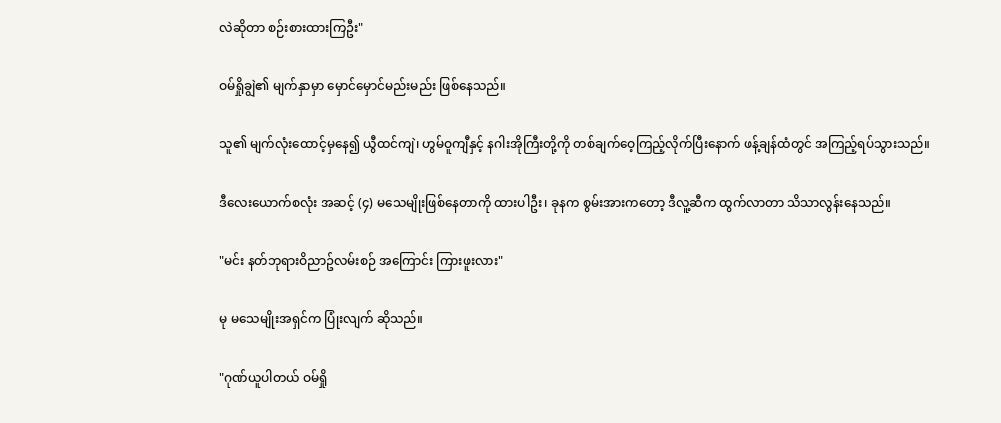လဲဆိုတာ စဉ်းစားထားကြဦး"

ဝမ်ရှိုချွဲ၏ မျက်နှာမှာ မှောင်မှောင်မည်းမည်း ဖြစ်နေသည်။

သူ၏ မျက်လုံးထောင့်မှနေ၍ ယွီထင်ကျဲ၊ ဟွမ်ဝူကျီနှင့် နဂါးအိုကြီးတို့ကို တစ်ချက်ဝေ့ကြည့်လိုက်ပြီးနောက် ဖန့်ချန်ထံတွင် အကြည့်ရပ်သွားသည်။

ဒီလေးယောက်စလုံး အဆင့် (၄) မသေမျိုးဖြစ်နေတာကို ထားပါဦး၊ ခုနက စွမ်းအားကတော့ ဒီလူ့ဆီက ထွက်လာတာ သိသာလွန်းနေသည်။

"မင်း နတ်ဘုရားဝိညာဥ်လမ်းစဉ် အကြောင်း ကြားဖူးလား"

မု မသေမျိုးအရှင်က ပြုံးလျက် ဆိုသည်။

"ဂုဏ်ယူပါတယ် ဝမ်ရှို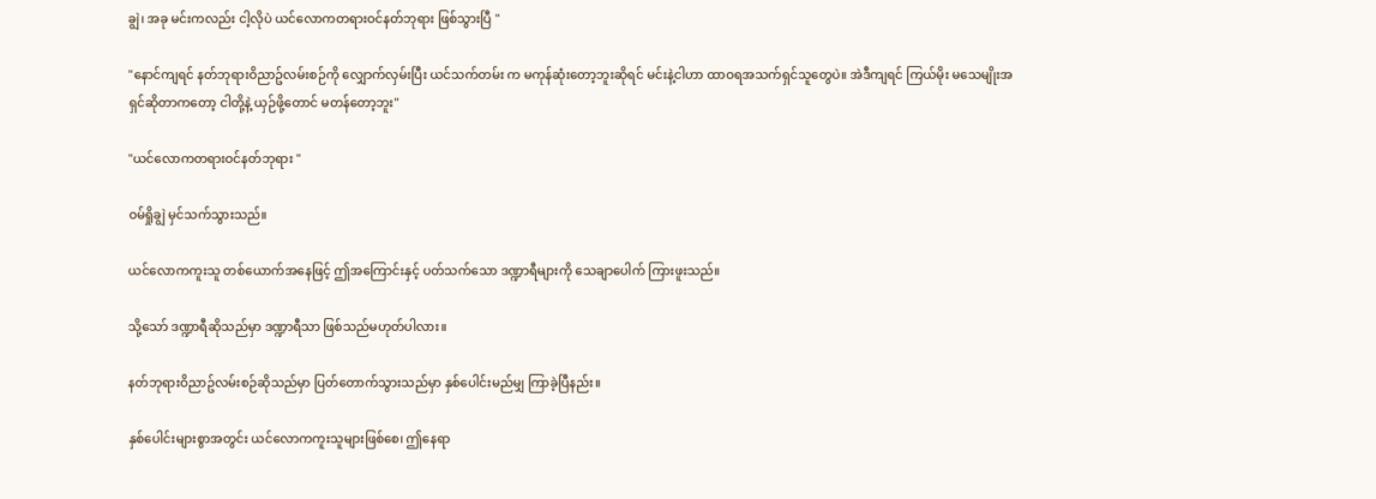ချွဲ၊ အခု မင်းကလည်း ငါ့လိုပဲ ယင်လောကတရားဝင်နတ်ဘုရား ဖြစ်သွားပြီ "

"နောင်ကျရင် နတ်ဘုရားဝိညာဥ်လမ်းစဉ်ကို လျှောက်လှမ်းပြီး ယင်သက်တမ်း က မကုန်ဆုံးတော့ဘူးဆိုရင် မင်းနဲ့ငါဟာ ထာဝရအသက်ရှင်သူတွေပဲ။ အဲဒီကျရင် ကြယ်မိုး မသေမျိုးအရှင်ဆိုတာကတော့ ငါတို့နဲ့ ယှဉ်ဖို့တောင် မတန်တော့ဘူး"

"ယင်လောကတရားဝင်နတ်ဘုရား "

ဝမ်ရှိုချွဲ မှင်သက်သွားသည်။

ယင်လောကကူးသူ တစ်ယောက်အနေဖြင့် ဤအကြောင်းနှင့် ပတ်သက်သော ဒဏ္ဍာရီများကို သေချာပေါက် ကြားဖူးသည်။

သို့သော် ဒဏ္ဍာရီဆိုသည်မှာ ဒဏ္ဍာရီသာ ဖြစ်သည်မဟုတ်ပါလား။

နတ်ဘုရားဝိညာဥ်လမ်းစဉ်ဆိုသည်မှာ ပြတ်တောက်သွားသည်မှာ နှစ်ပေါင်းမည်မျှ ကြာခဲ့ပြီနည်း။

နှစ်ပေါင်းများစွာအတွင်း ယင်လောကကူးသူများဖြစ်စေ၊ ဤနေရာ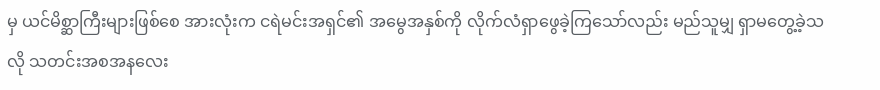မှ ယင်မိစ္ဆာကြီးများဖြစ်စေ အားလုံးက ငရဲမင်းအရှင်၏ အမွေအနှစ်ကို လိုက်လံရှာဖွေခဲ့ကြသော်လည်း မည်သူမျှ ရှာမတွေ့ခဲ့သလို သတင်းအစအနလေး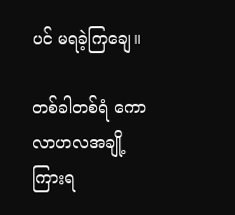ပင် မရခဲ့ကြချေ။

တစ်ခါတစ်ရံ ကောလာဟလအချို့ ကြားရ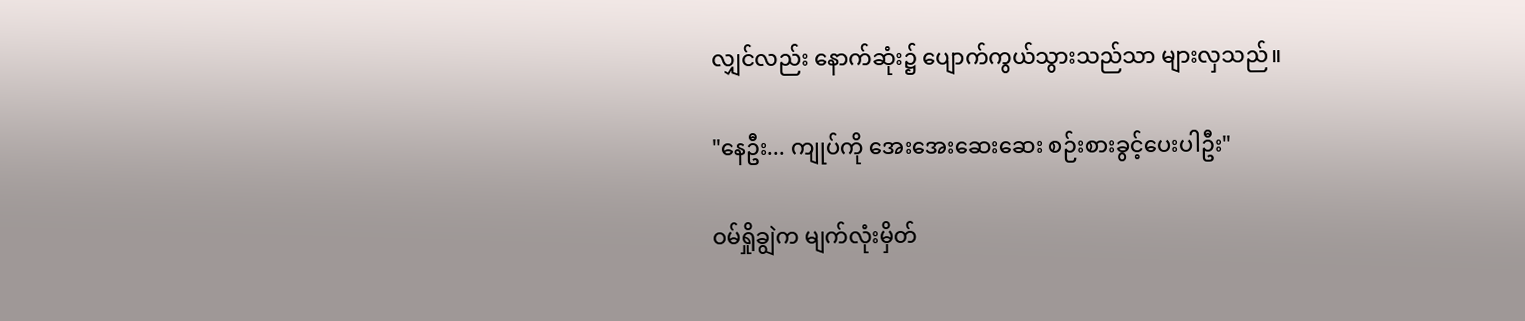လျှင်လည်း နောက်ဆုံး၌ ပျောက်ကွယ်သွားသည်သာ များလှသည်။

"နေဦး... ကျုပ်ကို အေးအေးဆေးဆေး စဉ်းစားခွင့်ပေးပါဦး"

ဝမ်ရှိုချွဲက မျက်လုံးမှိတ်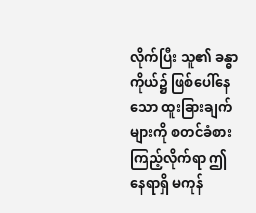လိုက်ပြီး သူ၏ ခန္ဓာကိုယ်၌ ဖြစ်ပေါ်နေသော ထူးခြားချက်များကို စတင်ခံစားကြည့်လိုက်ရာ ဤနေရာရှိ မကုန်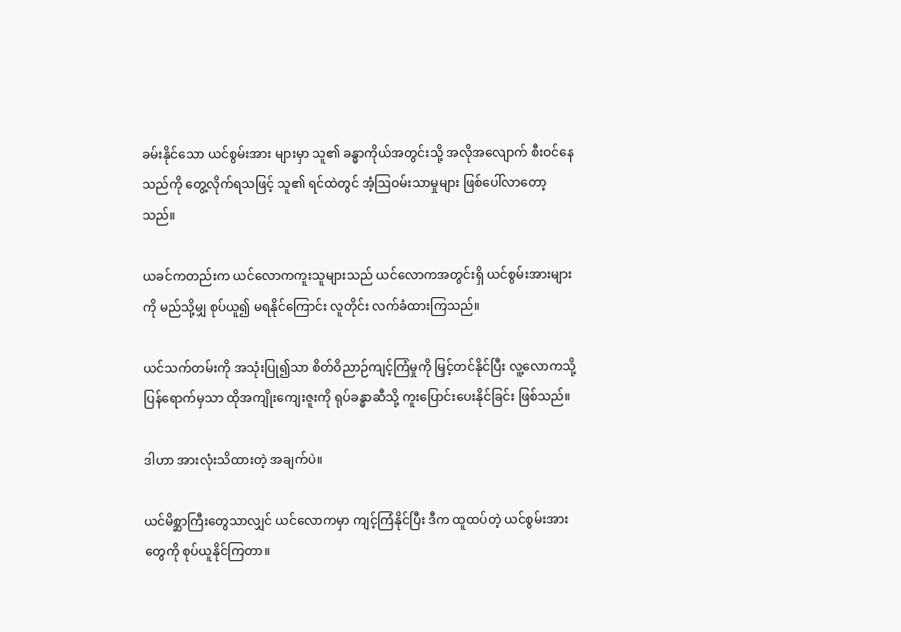ခမ်းနိုင်သော ယင်စွမ်းအား များမှာ သူ၏ ခန္ဓာကိုယ်အတွင်းသို့ အလိုအလျောက် စီးဝင်နေသည်ကို တွေ့လိုက်ရသဖြင့် သူ၏ ရင်ထဲတွင် အံ့ဩဝမ်းသာမှုများ ဖြစ်ပေါ်လာတော့သည်။

ယခင်ကတည်းက ယင်လောကကူးသူများသည် ယင်လောကအတွင်းရှိ ယင်စွမ်းအားများကို မည်သို့မျှ စုပ်ယူ၍ မရနိုင်ကြောင်း လူတိုင်း လက်ခံထားကြသည်။

ယင်သက်တမ်းကို အသုံးပြု၍သာ စိတ်ဝိညာဉ်ကျင့်ကြံမှုကို မြှင့်တင်နိုင်ပြီး လူ့လောကသို့ ပြန်ရောက်မှသာ ထိုအကျိုးကျေးဇူးကို ရုပ်ခန္ဓာဆီသို့ ကူးပြောင်းပေးနိုင်ခြင်း ဖြစ်သည်။

ဒါဟာ အားလုံးသိထားတဲ့ အချက်ပဲ။

ယင်မိစ္ဆာကြီးတွေသာလျှင် ယင်လောကမှာ ကျင့်ကြံနိုင်ပြီး ဒီက ထူထပ်တဲ့ ယင်စွမ်းအားတွေကို စုပ်ယူနိုင်ကြတာ။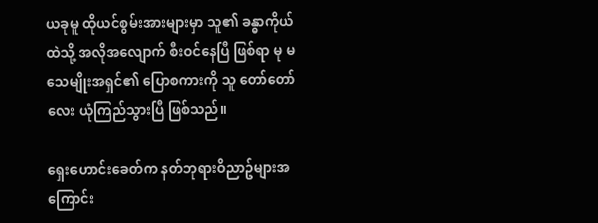ယခုမူ ထိုယင်စွမ်းအားများမှာ သူ၏ ခန္ဓာကိုယ်ထဲသို့ အလိုအလျောက် စီးဝင်နေပြီ ဖြစ်ရာ မု မသေမျိုးအရှင်၏ ပြောစကားကို သူ တော်တော်လေး ယုံကြည်သွားပြီ ဖြစ်သည်။

ရှေးဟောင်းခေတ်က နတ်ဘုရားဝိညာဥ်များအကြောင်း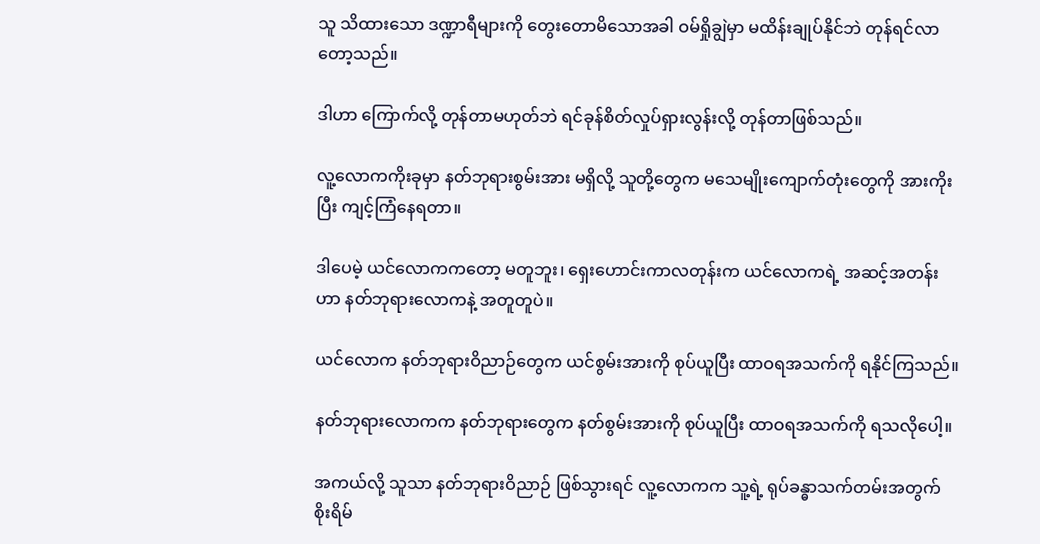သူ သိထားသော ဒဏ္ဍာရီများကို တွေးတောမိသောအခါ ဝမ်ရှိုချွဲမှာ မထိန်းချုပ်နိုင်ဘဲ တုန်ရင်လာတော့သည်။

ဒါဟာ ကြောက်လို့ တုန်တာမဟုတ်ဘဲ ရင်ခုန်စိတ်လှုပ်ရှားလွန်းလို့ တုန်တာဖြစ်သည်။

လူ့လောကကိုးခုမှာ နတ်ဘုရားစွမ်းအား မရှိလို့ သူတို့တွေက မသေမျိုးကျောက်တုံးတွေကို အားကိုးပြီး ကျင့်ကြံနေရတာ။

ဒါပေမဲ့ ယင်လောကကတော့ မတူဘူး၊ ရှေးဟောင်းကာလတုန်းက ယင်လောကရဲ့ အဆင့်အတန်းဟာ နတ်ဘုရားလောကနဲ့ အတူတူပဲ။

ယင်လောက နတ်ဘုရားဝိညာဉ်တွေက ယင်စွမ်းအားကို စုပ်ယူပြီး ထာဝရအသက်ကို ရနိုင်ကြသည်။

နတ်ဘုရားလောကက နတ်ဘုရားတွေက နတ်စွမ်းအားကို စုပ်ယူပြီး ထာဝရအသက်ကို ရသလိုပေါ့။

အကယ်လို့ သူသာ နတ်ဘုရားဝိညာဉ် ဖြစ်သွားရင် လူ့လောကက သူ့ရဲ့ ရုပ်ခန္ဓာသက်တမ်းအတွက် စိုးရိမ်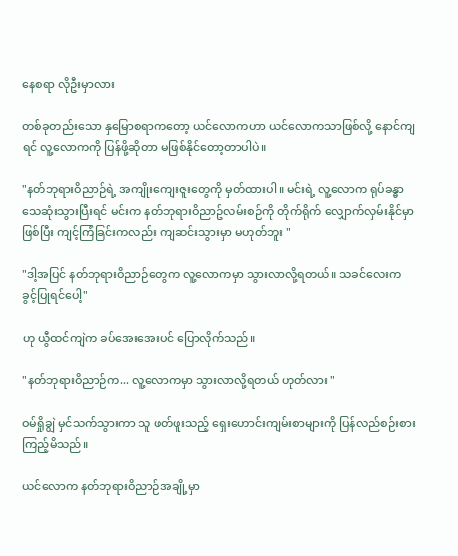နေစရာ လိုဦးမှာလား

တစ်ခုတည်းသော နှမြောစရာကတော့ ယင်လောကဟာ ယင်လောကသာဖြစ်လို့ နောင်ကျရင် လူ့လောကကို ပြန်ဖို့ဆိုတာ မဖြစ်နိုင်တော့တာပါပဲ။

"နတ်ဘုရားဝိညာဉ်ရဲ့ အကျိုးကျေးဇူးတွေကို မှတ်ထားပါ။ မင်းရဲ့ လူ့လောက ရုပ်ခန္ဓာ သေဆုံးသွားပြီးရင် မင်းက နတ်ဘုရားဝိညာဥ်လမ်းစဉ်ကို တိုက်ရိုက် လျှောက်လှမ်းနိုင်မှာဖြစ်ပြီး ကျင့်ကြံခြင်းကလည်း ကျဆင်းသွားမှာ မဟုတ်ဘူး "

"ဒါ့အပြင် နတ်ဘုရားဝိညာဉ်တွေက လူ့လောကမှာ သွားလာလို့ရတယ်။ သခင်လေးက ခွင့်ပြုရင်ပေါ့"

ဟု ယွီထင်ကျဲက ခပ်အေးအေးပင် ပြောလိုက်သည်။

"နတ်ဘုရားဝိညာဉ်က... လူ့လောကမှာ သွားလာလို့ရတယ် ဟုတ်လား "

ဝမ်ရှိုချွဲ မှင်သက်သွားကာ သူ ဖတ်ဖူးသည့် ရှေးဟောင်းကျမ်းစာများကို ပြန်လည်စဉ်းစားကြည့်မိသည်။

ယင်လောက နတ်ဘုရားဝိညာဉ်အချို့မှာ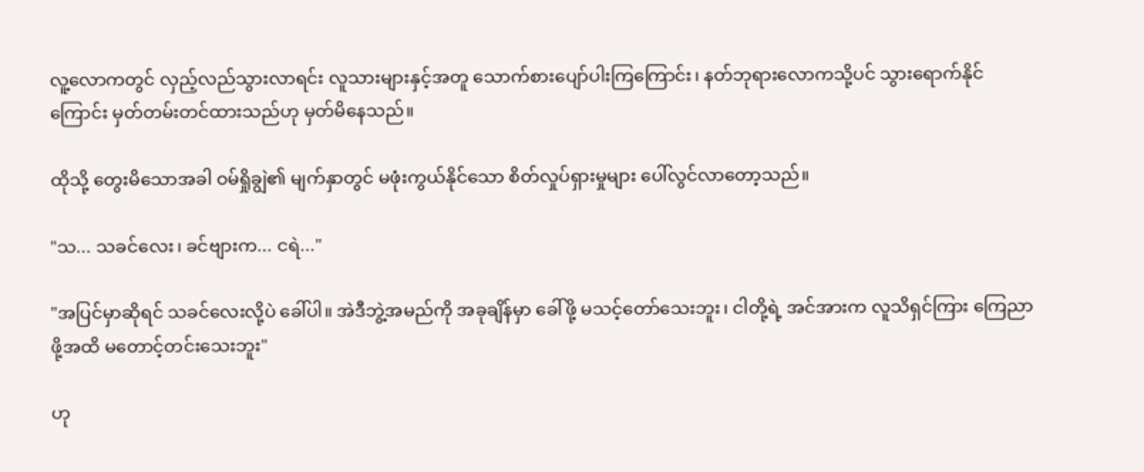လူ့လောကတွင် လှည့်လည်သွားလာရင်း လူသားများနှင့်အတူ သောက်စားပျော်ပါးကြကြောင်း၊ နတ်ဘုရားလောကသို့ပင် သွားရောက်နိုင်ကြောင်း မှတ်တမ်းတင်ထားသည်ဟု မှတ်မိနေသည်။

ထိုသို့ တွေးမိသောအခါ ဝမ်ရှိုချွဲ၏ မျက်နှာတွင် မဖုံးကွယ်နိုင်သော စိတ်လှုပ်ရှားမှုများ ပေါ်လွင်လာတော့သည်။

"သ... သခင်လေး၊ ခင်ဗျားက... ငရဲ..."

"အပြင်မှာဆိုရင် သခင်လေးလို့ပဲ ခေါ်ပါ။ အဲဒီဘွဲ့အမည်ကို အခုချိန်မှာ ခေါ်ဖို့ မသင့်တော်သေးဘူး၊ ငါတို့ရဲ့ အင်အားက လူသိရှင်ကြား ကြေညာဖို့အထိ မတောင့်တင်းသေးဘူး"

ဟု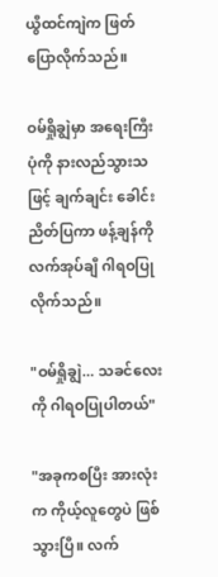ယွီထင်ကျဲက ဖြတ်ပြောလိုက်သည်။

ဝမ်ရှိုချွဲမှာ အရေးကြီးပုံကို နားလည်သွားသဖြင့် ချက်ချင်း ခေါင်းညိတ်ပြကာ ဖန့်ချန်ကို လက်အုပ်ချီ ဂါရဝပြုလိုက်သည်။

"ဝမ်ရှိုချွဲ... သခင်လေးကို ဂါရဝပြုပါတယ်"

"အခုကစပြီး အားလုံးက ကိုယ့်လူတွေပဲ ဖြစ်သွားပြီ။ လက်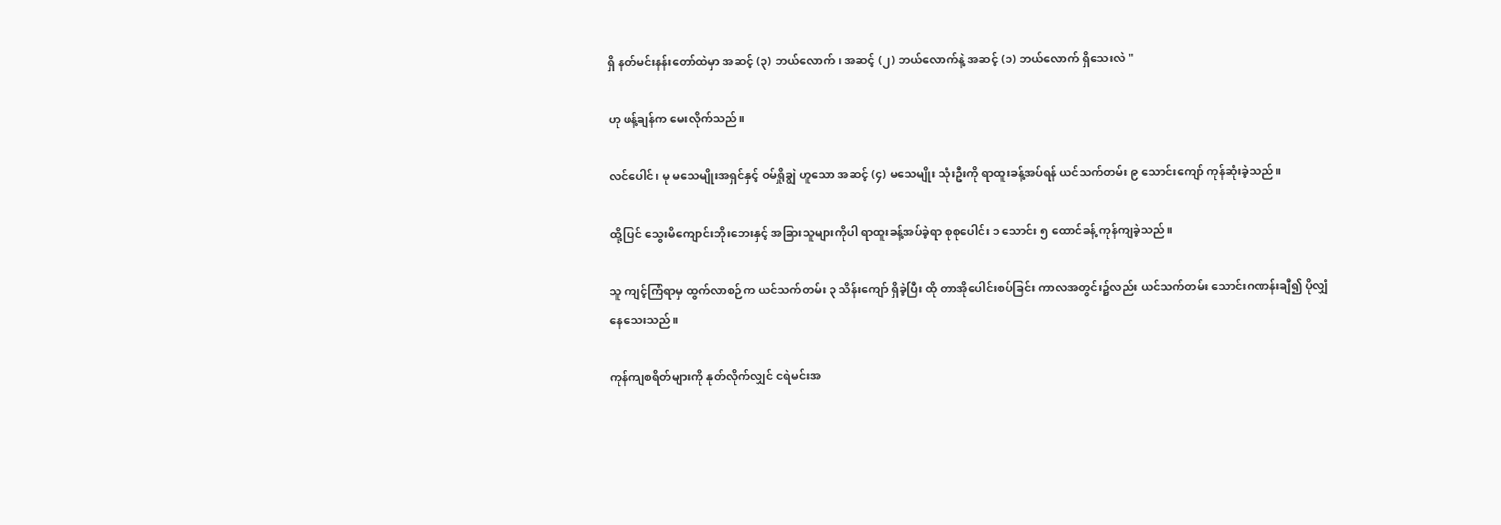ရှိ နတ်မင်းနန်းတော်ထဲမှာ အဆင့် (၃) ဘယ်လောက်၊ အဆင့် (၂) ဘယ်လောက်နဲ့ အဆင့် (၁) ဘယ်လောက် ရှိသေးလဲ "

ဟု ဖန့်ချန်က မေးလိုက်သည်။

လင်ပေါင်၊ မု မသေမျိုးအရှင်နှင့် ဝမ်ရှိုချွဲ ဟူသော အဆင့် (၄) မသေမျိုး သုံးဦးကို ရာထူးခန့်အပ်ရန် ယင်သက်တမ်း ၉ သောင်းကျော် ကုန်ဆုံးခဲ့သည်။

ထို့ပြင် သွေးမိကျောင်းဘိုးဘေးနှင့် အခြားသူများကိုပါ ရာထူးခန့်အပ်ခဲ့ရာ စုစုပေါင်း ၁ သောင်း ၅ ထောင်ခန့် ကုန်ကျခဲ့သည်။

သူ ကျင့်ကြံရာမှ ထွက်လာစဉ်က ယင်သက်တမ်း ၃ သိန်းကျော် ရှိခဲ့ပြီး ထို တာအိုပေါင်းစပ်ခြင်း ကာလအတွင်း၌လည်း ယင်သက်တမ်း သောင်းဂဏန်းချီ၍ ပိုလျှံနေသေးသည်။

ကုန်ကျစရိတ်များကို နုတ်လိုက်လျှင် ငရဲမင်းအ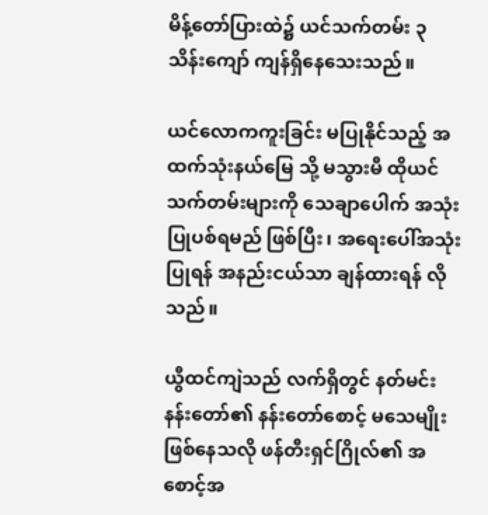မိန့်တော်ပြားထဲ၌ ယင်သက်တမ်း ၃ သိန်းကျော် ကျန်ရှိနေသေးသည်။

ယင်လောကကူးခြင်း မပြုနိုင်သည့် အထက်သုံးနယ်မြေ သို့ မသွားမီ ထိုယင်သက်တမ်းများကို သေချာပေါက် အသုံးပြုပစ်ရမည် ဖြစ်ပြီး၊ အရေးပေါ်အသုံးပြုရန် အနည်းငယ်သာ ချန်ထားရန် လိုသည်။

ယွီထင်ကျဲသည် လက်ရှိတွင် နတ်မင်းနန်းတော်၏ နန်းတော်စောင့် မသေမျိုး ဖြစ်နေသလို ဖန်တီးရှင်ဂြိုလ်၏ အစောင့်အ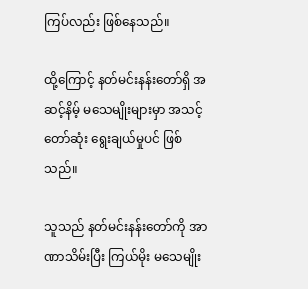ကြပ်လည်း ဖြစ်နေသည်။

ထို့ကြောင့် နတ်မင်းနန်းတော်ရှိ အဆင့်နိမ့် မသေမျိုးများမှာ အသင့်တော်ဆုံး ရွေးချယ်မှုပင် ဖြစ်သည်။

သူသည် နတ်မင်းနန်းတော်ကို အာဏာသိမ်းပြီး ကြယ်မိုး မသေမျိုး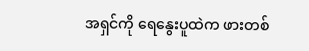အရှင်ကို ရေနွေးပူထဲက ဖားတစ်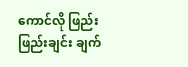ကောင်လို ဖြည်းဖြည်းချင်း ချက်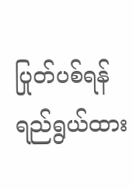ပြုတ်ပစ်ရန် ရည်ရွယ်ထား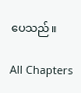ပေသည်။

All Chapters